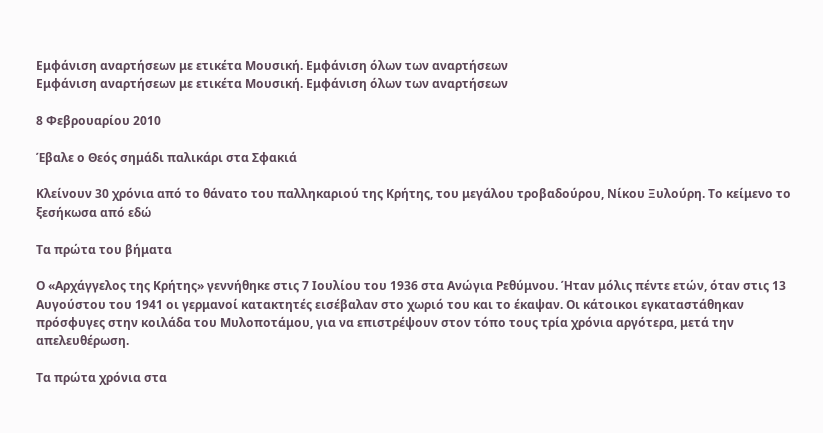Εμφάνιση αναρτήσεων με ετικέτα Μουσική. Εμφάνιση όλων των αναρτήσεων
Εμφάνιση αναρτήσεων με ετικέτα Μουσική. Εμφάνιση όλων των αναρτήσεων

8 Φεβρουαρίου 2010

Έβαλε ο Θεός σημάδι παλικάρι στα Σφακιά

Κλείνουν 30 χρόνια από το θάνατο του παλληκαριού της Κρήτης, του μεγάλου τροβαδούρου, Νίκου Ξυλούρη. Το κείμενο το ξεσήκωσα από εδώ

Tα πρώτα του βήματα

Ο «Αρχάγγελος της Κρήτης» γεννήθηκε στις 7 Ιουλίου του 1936 στα Ανώγια Ρεθύμνου. Ήταν μόλις πέντε ετών, όταν στις 13 Αυγούστου του 1941 οι γερμανοί κατακτητές εισέβαλαν στο χωριό του και το έκαψαν. Οι κάτοικοι εγκαταστάθηκαν πρόσφυγες στην κοιλάδα του Μυλοποτάμου, για να επιστρέψουν στον τόπο τους τρία χρόνια αργότερα, μετά την απελευθέρωση.

Τα πρώτα χρόνια στα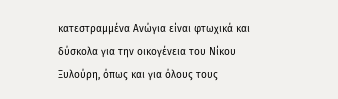κατεστραμμένα Ανώγια είναι φτωχικά και δύσκολα για την οικογένεια του Νίκου Ξυλούρη, όπως και για όλους τους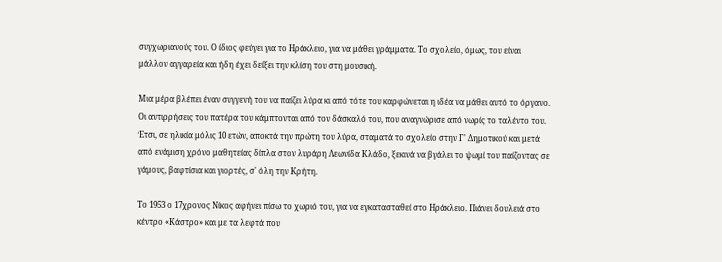συγχωριανούς του. Ο ίδιος φεύγει για το Ηράκλειο, για να μάθει γράμματα. Το σχολείο, όμως, του είναι μάλλον αγγαρεία και ήδη έχει δείξει την κλίση του στη μουσική.

Μια μέρα βλέπει έναν συγγενή του να παίζει λύρα κι από τότε του καρφώνεται η ιδέα να μάθει αυτό το όργανο. Οι αντιρρήσεις του πατέρα του κάμπτονται από τον δάσκαλό του, που αναγνώρισε από νωρίς το ταλέντο του. Έτσι, σε ηλικία μόλις 10 ετών, αποκτά την πρώτη του λύρα, σταματά το σχολείο στην Γ' Δημοτικού και μετά από ενάμιση χρόνο μαθητείας δίπλα στον λυράρη Λεωνίδα Κλάδο, ξεκινά να βγάλει το ψωμί του παίζοντας σε γάμους, βαφτίσια και γιορτές, σ' όλη την Κρήτη.

Το 1953 ο 17χρονος Νίκος αφήνει πίσω το χωριό του, για να εγκατασταθεί στο Ηράκλειο. Πιάνει δουλειά στο κέντρο «Κάστρο» και με τα λεφτά που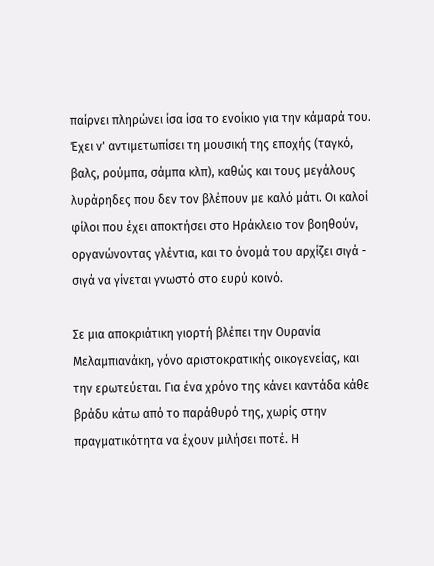παίρνει πληρώνει ίσα ίσα το ενοίκιο για την κάμαρά του. Έχει ν' αντιμετωπίσει τη μουσική της εποχής (ταγκό, βαλς, ρούμπα, σάμπα κλπ), καθώς και τους μεγάλους λυράρηδες που δεν τον βλέπουν με καλό μάτι. Οι καλοί φίλοι που έχει αποκτήσει στο Ηράκλειο τον βοηθούν, οργανώνοντας γλέντια, και το όνομά του αρχίζει σιγά - σιγά να γίνεται γνωστό στο ευρύ κοινό.

Σε μια αποκριάτικη γιορτή βλέπει την Ουρανία Μελαμπιανάκη, γόνο αριστοκρατικής οικογενείας, και την ερωτεύεται. Για ένα χρόνο της κάνει καντάδα κάθε βράδυ κάτω από το παράθυρό της, χωρίς στην πραγματικότητα να έχουν μιλήσει ποτέ. Η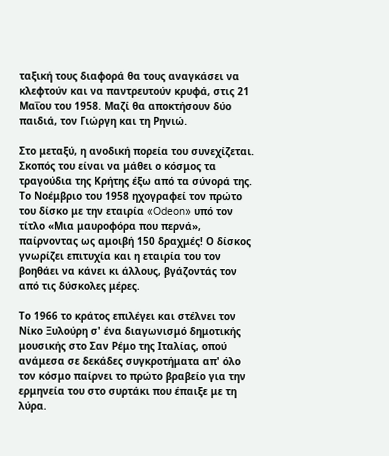ταξική τους διαφορά θα τους αναγκάσει να κλεφτούν και να παντρευτούν κρυφά, στις 21 Μαΐου του 1958. Μαζί θα αποκτήσουν δύο παιδιά, τον Γιώργη και τη Ρηνιώ.

Στο μεταξύ, η ανοδική πορεία του συνεχίζεται. Σκοπός του είναι να μάθει ο κόσμος τα τραγούδια της Κρήτης έξω από τα σύνορά της. Το Νοέμβριο του 1958 ηχογραφεί τον πρώτο του δίσκο με την εταιρία «Odeon» υπό τον τίτλο «Μια μαυροφόρα που περνά», παίρνοντας ως αμοιβή 150 δραχμές! Ο δίσκος γνωρίζει επιτυχία και η εταιρία του τον βοηθάει να κάνει κι άλλους, βγάζοντάς τον από τις δύσκολες μέρες.

Το 1966 το κράτος επιλέγει και στέλνει τον Νίκο Ξυλούρη σ' ένα διαγωνισμό δημοτικής μουσικής στο Σαν Ρέμο της Ιταλίας, οπού ανάμεσα σε δεκάδες συγκροτήματα απ' όλο τον κόσμο παίρνει το πρώτο βραβείο για την ερμηνεία του στο συρτάκι που έπαιξε με τη λύρα.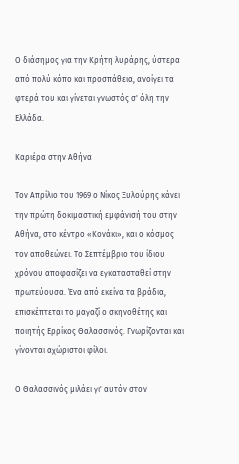Ο διάσημος για την Κρήτη λυράρης, ύστερα από πολύ κόπο και προσπάθεια, ανοίγει τα φτερά του και γίνεται γνωστός σ' όλη την Ελλάδα.

Καριέρα στην Αθήνα

Τον Απρίλιο του 1969 ο Νίκος Ξυλούρης κάνει την πρώτη δοκιμαστική εμφάνισή του στην Αθήνα, στο κέντρο «Κονάκι», και ο κόσμος τον αποθεώνει. Το Σεπτέμβριο του ίδιου χρόνου αποφασίζει να εγκατασταθεί στην πρωτεύουσα. Ένα από εκείνα τα βράδια, επισκέπτεται το μαγαζί ο σκηνοθέτης και ποιητής Ερρίκος Θαλασσινός. Γνωρίζονται και γίνονται αχώριστοι φίλοι.

Ο Θαλασσινός μιλάει γι' αυτόν στον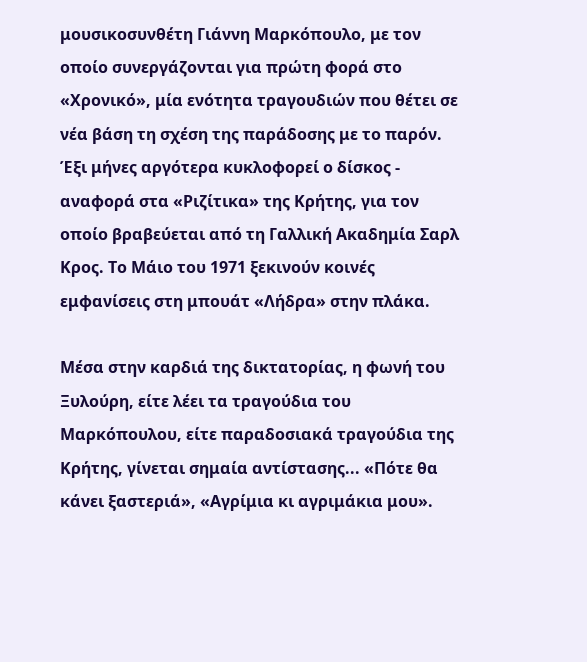μουσικοσυνθέτη Γιάννη Μαρκόπουλο, με τον οποίο συνεργάζονται για πρώτη φορά στο «Χρονικό», μία ενότητα τραγουδιών που θέτει σε νέα βάση τη σχέση της παράδοσης με το παρόν. Έξι μήνες αργότερα κυκλοφορεί ο δίσκος - αναφορά στα «Ριζίτικα» της Κρήτης, για τον οποίο βραβεύεται από τη Γαλλική Ακαδημία Σαρλ Κρος. Το Μάιο του 1971 ξεκινούν κοινές εμφανίσεις στη μπουάτ «Λήδρα» στην πλάκα.

Μέσα στην καρδιά της δικτατορίας, η φωνή του Ξυλούρη, είτε λέει τα τραγούδια του Μαρκόπουλου, είτε παραδοσιακά τραγούδια της Κρήτης, γίνεται σημαία αντίστασης... «Πότε θα κάνει ξαστεριά», «Αγρίμια κι αγριμάκια μου».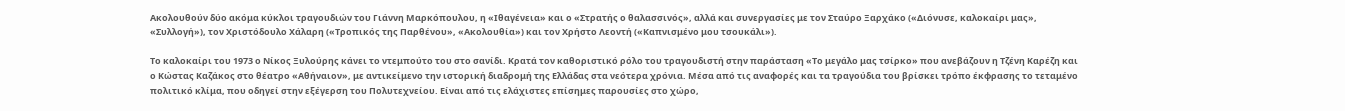Ακολουθούν δύο ακόμα κύκλοι τραγουδιών του Γιάννη Μαρκόπουλου, η «Ιθαγένεια» και ο «Στρατής ο θαλασσινός», αλλά και συνεργασίες με τον Σταύρο Ξαρχάκο («Διόνυσε, καλοκαίρι μας», «Συλλογή»), τον Χριστόδουλο Χάλαρη («Τροπικός της Παρθένου», «Ακολουθία») και τον Χρήστο Λεοντή («Καπνισμένο μου τσουκάλι»).

Το καλοκαίρι του 1973 ο Νίκος Ξυλούρης κάνει το ντεμπούτο του στο σανίδι. Κρατά τον καθοριστικό ρόλο του τραγουδιστή στην παράσταση «Το μεγάλο μας τσίρκο» που ανεβάζουν η Τζένη Καρέζη και ο Κώστας Καζάκος στο θέατρο «Αθήναιον», με αντικείμενο την ιστορική διαδρομή της Ελλάδας στα νεότερα χρόνια. Μέσα από τις αναφορές και τα τραγούδια του βρίσκει τρόπο έκφρασης το τεταμένο πολιτικό κλίμα, που οδηγεί στην εξέγερση του Πολυτεχνείου. Είναι από τις ελάχιστες επίσημες παρουσίες στο χώρο,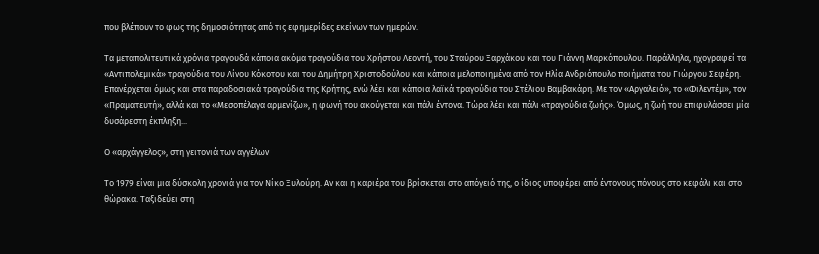που βλέπουν το φως της δημοσιότητας από τις εφημερίδες εκείνων των ημερών.

Τα μεταπολιτευτικά χρόνια τραγουδά κάποια ακόμα τραγούδια του Χρήστου Λεοντή, του Σταύρου Ξαρχάκου και του Γιάννη Μαρκόπουλου. Παράλληλα, ηχογραφεί τα «Αντιπολεμικά» τραγούδια του Λίνου Κόκοτου και του Δημήτρη Χριστοδούλου και κάποια μελοποιημένα από τον Ηλία Ανδριόπουλο ποιήματα του Γιώργου Σεφέρη. Επανέρχεται όμως και στα παραδοσιακά τραγούδια της Κρήτης, ενώ λέει και κάποια λαϊκά τραγούδια του Στέλιου Βαμβακάρη. Με τον «Αργαλειό», το «Φιλεντέμ», τον «Πραματευτή», αλλά και το «Μεσοπέλαγα αρμενίζω», η φωνή του ακούγεται και πάλι έντονα. Τώρα λέει και πάλι «τραγούδια ζωής». Όμως, η ζωή του επιφυλάσσει μία δυσάρεστη έκπληξη...

Ο «αρχάγγελος», στη γειτονιά των αγγέλων

Το 1979 είναι μια δύσκολη χρονιά για τον Νίκο Ξυλούρη. Αν και η καριέρα του βρίσκεται στο απόγειό της, ο ίδιος υποφέρει από έντονους πόνους στο κεφάλι και στο θώρακα. Ταξιδεύει στη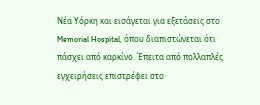Νέα Υόρκη και εισάγεται για εξετάσεις στο Memorial Hospital, όπου διαπιστώνεται ότι πάσχει από καρκίνο. Έπειτα από πολλαπλές εγχειρήσεις επιστρέφει στο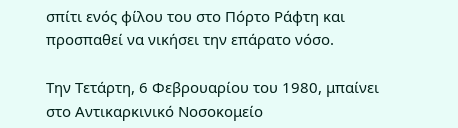σπίτι ενός φίλου του στο Πόρτο Ράφτη και προσπαθεί να νικήσει την επάρατο νόσο.

Την Τετάρτη, 6 Φεβρουαρίου του 1980, μπαίνει στο Αντικαρκινικό Νοσοκομείο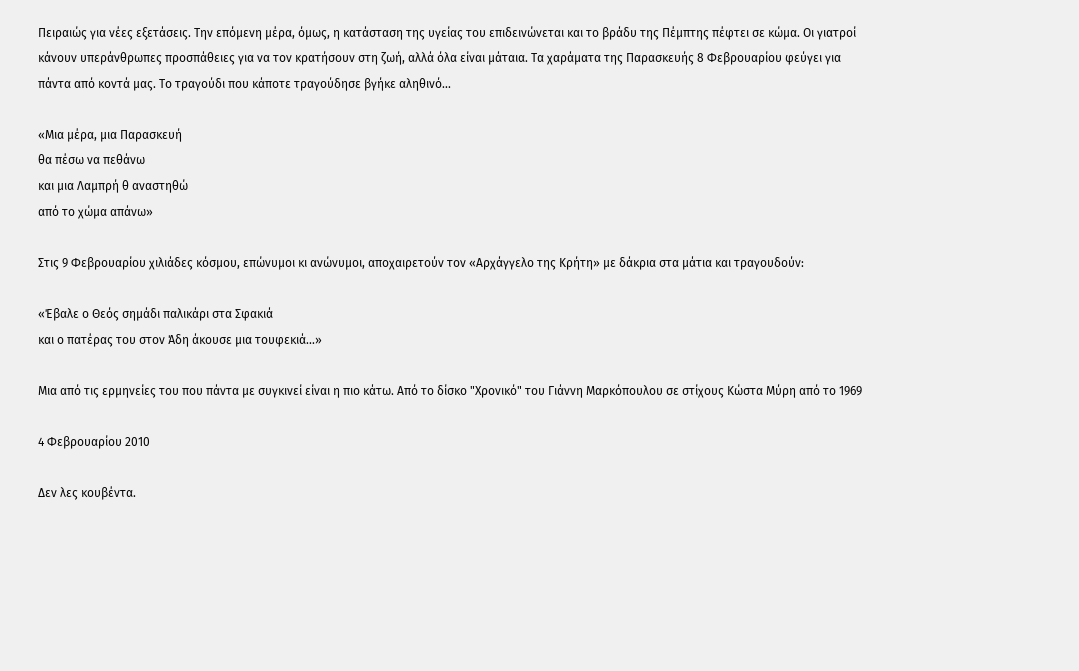Πειραιώς για νέες εξετάσεις. Την επόμενη μέρα, όμως, η κατάσταση της υγείας του επιδεινώνεται και το βράδυ της Πέμπτης πέφτει σε κώμα. Οι γιατροί κάνουν υπεράνθρωπες προσπάθειες για να τον κρατήσουν στη ζωή, αλλά όλα είναι μάταια. Τα χαράματα της Παρασκευής 8 Φεβρουαρίου φεύγει για πάντα από κοντά μας. Το τραγούδι που κάποτε τραγούδησε βγήκε αληθινό...

«Μια μέρα, μια Παρασκευή
θα πέσω να πεθάνω
και μια Λαμπρή θ αναστηθώ
από το χώμα απάνω»

Στις 9 Φεβρουαρίου χιλιάδες κόσμου, επώνυμοι κι ανώνυμοι, αποχαιρετούν τον «Αρχάγγελο της Κρήτη» με δάκρια στα μάτια και τραγουδούν:

«Έβαλε ο Θεός σημάδι παλικάρι στα Σφακιά
και ο πατέρας του στον Άδη άκουσε μια τουφεκιά...»

Μια από τις ερμηνείες του που πάντα με συγκινεί είναι η πιο κάτω. Από το δίσκο "Χρονικό" του Γιάννη Μαρκόπουλου σε στίχους Κώστα Μύρη από το 1969

4 Φεβρουαρίου 2010

Δεν λες κουβέντα.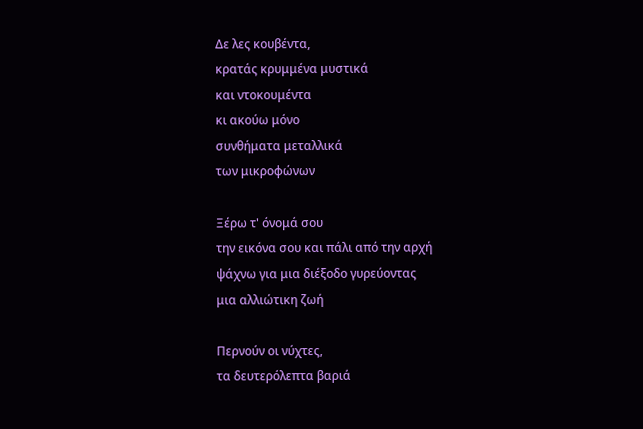Δε λες κουβέντα,
κρατάς κρυμμένα μυστικά
και ντοκουμέντα
κι ακούω μόνο
συνθήματα μεταλλικά
των μικροφώνων

Ξέρω τ' όνομά σου
την εικόνα σου και πάλι από την αρχή
ψάχνω για μια διέξοδο γυρεύοντας
μια αλλιώτικη ζωή

Περνούν οι νύχτες,
τα δευτερόλεπτα βαριά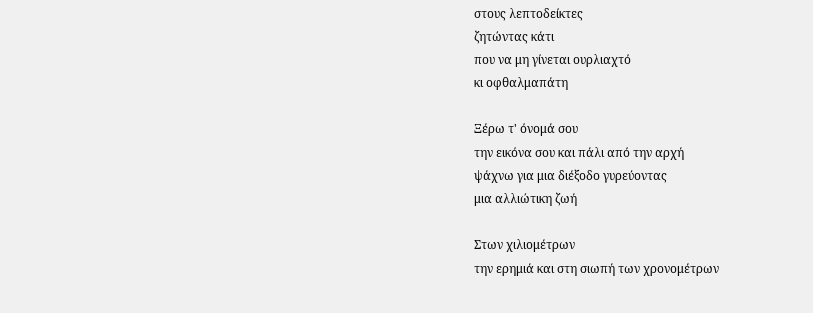στους λεπτοδείκτες
ζητώντας κάτι
που να μη γίνεται ουρλιαχτό
κι οφθαλμαπάτη

Ξέρω τ' όνομά σου
την εικόνα σου και πάλι από την αρχή
ψάχνω για μια διέξοδο γυρεύοντας
μια αλλιώτικη ζωή

Στων χιλιομέτρων
την ερημιά και στη σιωπή των χρονομέτρων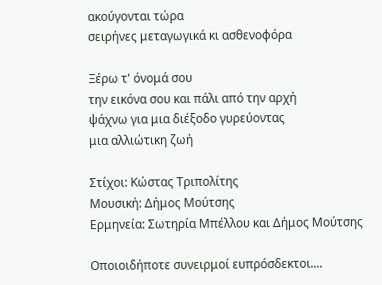ακούγονται τώρα
σειρήνες μεταγωγικά κι ασθενοφόρα

Ξέρω τ' όνομά σου
την εικόνα σου και πάλι από την αρχή
ψάχνω για μια διέξοδο γυρεύοντας
μια αλλιώτικη ζωή

Στίχοι: Κώστας Τριπολίτης
Μουσική: Δήμος Μούτσης
Ερμηνεία: Σωτηρία Μπέλλου και Δήμος Μούτσης

Οποιοιδήποτε συνειρμοί ευπρόσδεκτοι....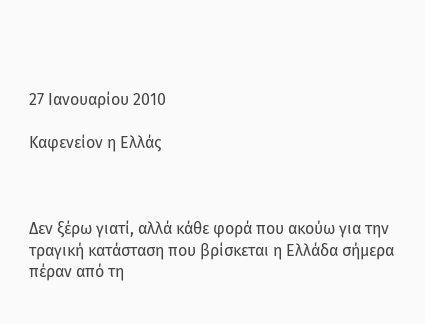27 Ιανουαρίου 2010

Καφενείον η Ελλάς



Δεν ξέρω γιατί, αλλά κάθε φορά που ακούω για την τραγική κατάσταση που βρίσκεται η Ελλάδα σήμερα πέραν από τη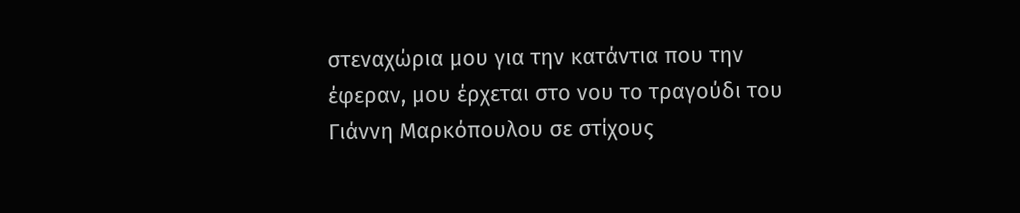στεναχώρια μου για την κατάντια που την έφεραν, μου έρχεται στο νου το τραγούδι του Γιάννη Μαρκόπουλου σε στίχους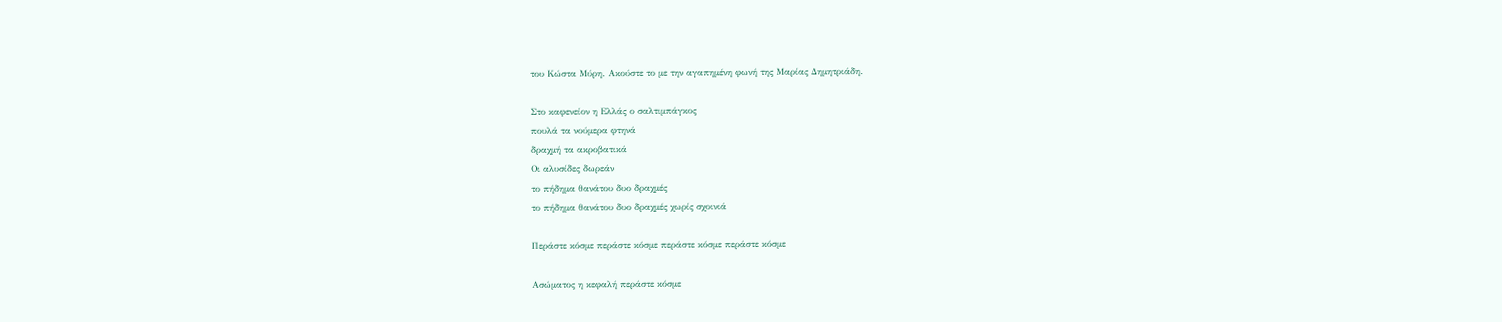του Κώστα Μύρη. Ακούστε το με την αγαπημένη φωνή της Μαρίας Δημητριάδη.

Στο καφενείον η Ελλάς ο σαλτιμπάγκος
πουλά τα νούμερα φτηνά
δραχμή τα ακροβατικά
Οι αλυσίδες δωρεάν
το πήδημα θανάτου δυο δραχμές
το πήδημα θανάτου δυο δραχμές χωρίς σχοινιά

Περάστε κόσμε περάστε κόσμε περάστε κόσμε περάστε κόσμε

Ασώματος η κεφαλή περάστε κόσμε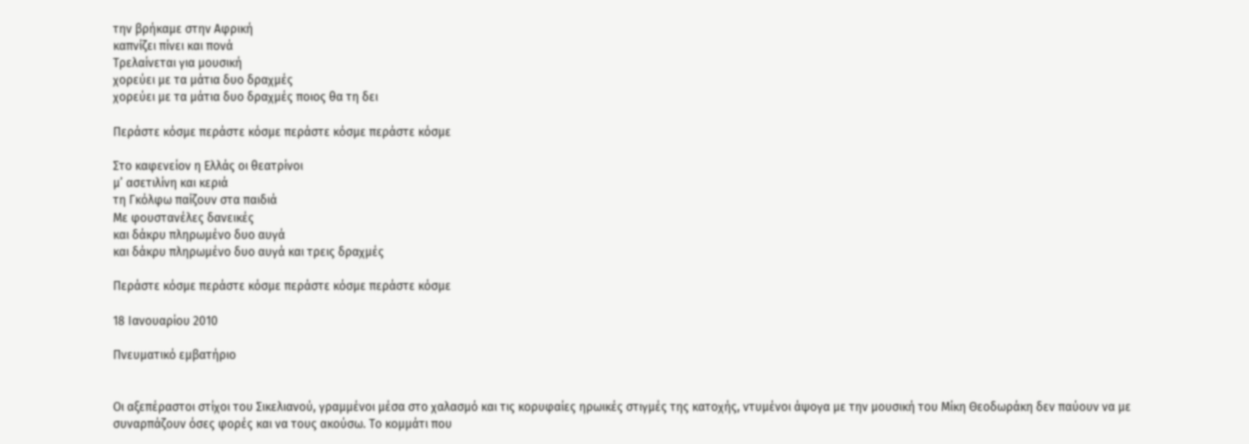την βρήκαμε στην Αφρική
καπνίζει πίνει και πονά
Τρελαίνεται για μουσική
χορεύει με τα μάτια δυο δραχμές
χορεύει με τα μάτια δυο δραχμές ποιος θα τη δει

Περάστε κόσμε περάστε κόσμε περάστε κόσμε περάστε κόσμε

Στο καφενείον η Ελλάς οι θεατρίνοι
μ’ ασετιλίνη και κεριά
τη Γκόλφω παίζουν στα παιδιά
Με φουστανέλες δανεικές
και δάκρυ πληρωμένο δυο αυγά
και δάκρυ πληρωμένο δυο αυγά και τρεις δραχμές

Περάστε κόσμε περάστε κόσμε περάστε κόσμε περάστε κόσμε

18 Ιανουαρίου 2010

Πνευματικό εμβατήριο


Οι αξεπέραστοι στίχοι του Σικελιανού, γραμμένοι μέσα στο χαλασμό και τις κορυφαίες ηρωικές στιγμές της κατοχής, ντυμένοι άψογα με την μουσική του Μίκη Θεοδωράκη δεν παύουν να με συναρπάζουν όσες φορές και να τους ακούσω. Το κομμάτι που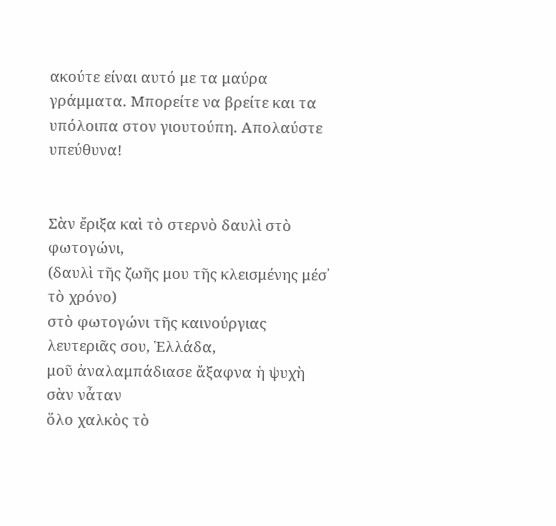ακούτε είναι αυτό με τα μαύρα γράμματα. Μπορείτε να βρείτε και τα υπόλοιπα στον γιουτούπη. Απολαύστε υπεύθυνα!


Σὰν ἔριξα καὶ τὸ στερνὸ δαυλὶ στὸ φωτογώνι,
(δαυλὶ τῆς ζωῆς μου τῆς κλεισμένης μέσ᾿ τὸ χρόνο)
στὸ φωτογώνι τῆς καινούργιας λευτεριᾶς σου, Ἑλλάδα,
μοῦ ἀναλαμπάδιασε ἄξαφνα ἡ ψυχὴ σὰν νἆταν
ὅλο χαλκὸς τὸ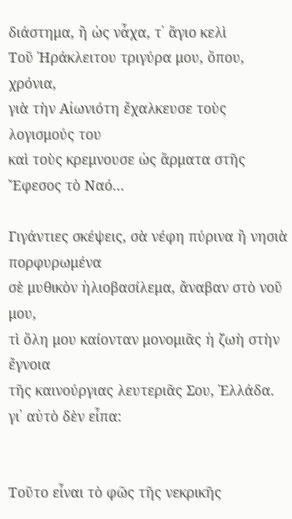διάστημα, ἢ ὡς νἆχα, τ᾿ ἅγιο κελὶ
Τοῦ Ἡράκλειτου τριγύρα μου, ὅπου, χρόνια,
γιὰ τὴν Αἰωνιότη ἔχαλκευσε τοὺς λογισμούς του
καὶ τοὺς κρεμνουσε ὡς ἅρματα στῆς Ἔφεσος τὸ Ναό...

Γιγάντιες σκέψεις, σὰ νέφη πύρινα ἢ νησιὰ πορφυρωμένα
σὲ μυθικὸν ἡλιοβασίλεμα, ἄναβαν στὸ νοῦ μου,
τὶ ὅλη μου καίονταν μονομιᾶς ἡ ζωὴ στὴν ἔγνοια
τῆς καινούργιας λευτεριᾶς Σου, Ἑλλάδα. γι᾿ αὐτὸ δὲν εἶπα:


Τοῦτο εἶναι τὸ φῶς τῆς νεκρικῆς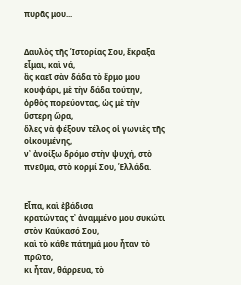πυρᾶς μου...


Δαυλὸς τῆς Ἱστορίας Σου, ἔκραξα εἶμαι, καὶ νά,
ἂς καεῖ σὰν δάδα τὸ ἔρμο μου κουφάρι, μὲ τὴν δάδα τούτην,
ὀρθὸς πορεύοντας, ὡς μὲ τὴν ὕστερη ὥρα,
ὅλες νὰ φέξουν τέλος οἱ γωνιὲς τῆς οἰκουμένης,
ν᾿ ἀνοίξω δρόμο στὴν ψυχή, στὸ πνεῦμα, στὸ κορμί Σου, Ἑλλάδα.


Εἶπα, καὶ ἐβάδισα
κρατώντας τ᾿ ἀναμμένο μου συκώτι στὸν Καύκασό Σου,
καὶ τὸ κάθε πάτημά μου ἦταν τὸ πρῶτο,
κι ἦταν, θάρρευα, τὸ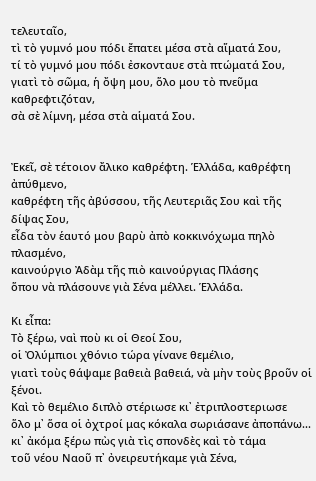τελευταῖο,
τὶ τὸ γυμνό μου πόδι ἔπατει μέσα στὰ αἵματά Σου,
τί τὸ γυμνό μου πόδι ἐσκονταυε στὰ πτώματά Σου,
γιατὶ τὸ σῶμα, ἡ ὄψη μου, ὅλο μου τὸ πνεῦμα καθρεφτιζόταν,
σὰ σὲ λίμνη, μέσα στὰ αἱματά Σου.


Ἐκεῖ, σὲ τέτοιον ἄλικο καθρέφτη. Ἑλλάδα, καθρέφτη ἀπύθμενο,
καθρέφτη τῆς ἀβύσσου, τῆς Λευτεριᾶς Σου καὶ τῆς δίψας Σου,
εἶδα τὸν ἑαυτό μου βαρὺ ἀπὸ κοκκινόχωμα πηλὸ πλασμένο,
καινούργιο Ἀδὰμ τῆς πιὸ καινούργιας Πλάσης
ὅπου νὰ πλάσουνε γιὰ Σένα μέλλει. Ἑλλάδα.

Κι εἶπα:
Τὸ ξέρω, ναὶ ποὺ κι οἱ Θεοί Σου,
οἱ Ὀλύμπιοι χθόνιο τώρα γίνανε θεμέλιο,
γιατὶ τοὺς θάψαμε βαθειὰ βαθειά, νὰ μὴν τοὺς βροῦν οἱ ξένοι.
Καὶ τὸ θεμέλιο διπλὸ στέριωσε κι᾿ ἐτριπλοστεριωσε
ὅλο μ᾿ ὅσα οἱ ὀχτροί μας κόκαλα σωριάσανε ἀποπάνω...
κι᾿ ἀκόμα ξέρω πὼς γιὰ τὶς σπονδὲς καὶ τὸ τάμα
τοῦ νέου Ναοῦ π᾿ ὀνειρευτήκαμε γιὰ Σένα,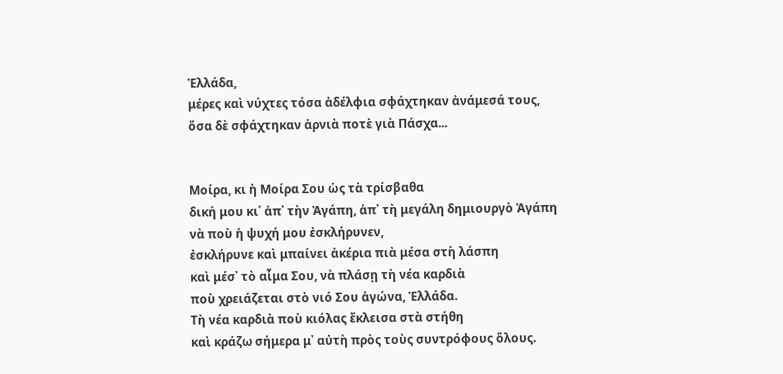Ἑλλάδα,
μέρες καὶ νύχτες τόσα ἀδέλφια σφάχτηκαν ἀνάμεσά τους,
ὅσα δὲ σφάχτηκαν ἀρνιὰ ποτὲ γιὰ Πάσχα...


Μοίρα, κι ἡ Μοίρα Σου ὡς τὰ τρίσβαθα
δική μου κι᾿ ἀπ᾿ τὴν Ἀγάπη, ἀπ᾿ τὴ μεγάλη δημιουργὸ Ἀγάπη
νὰ ποὺ ἡ ψυχή μου ἐσκλήρυνεν,
ἐσκλήρυνε καὶ μπαίνει ἀκέρια πιὰ μέσα στὴ λάσπη
καὶ μέσ᾿ τὸ αἷμα Σου, νὰ πλάσῃ τὴ νέα καρδιὰ
ποὺ χρειάζεται στὸ νιό Σου ἀγώνα, Ἑλλάδα.
Τὴ νέα καρδιὰ ποὺ κιόλας ἔκλεισα στὰ στήθη
καὶ κράζω σήμερα μ᾿ αὐτὴ πρὸς τοὺς συντρόφους ὅλους.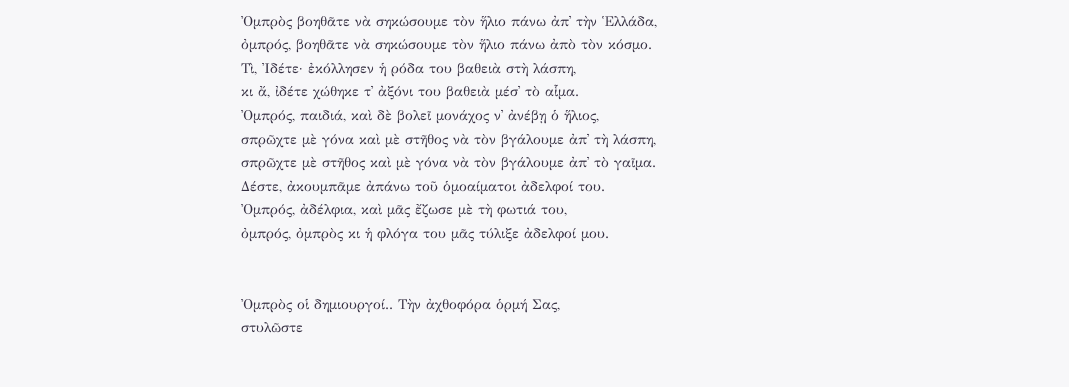Ὀμπρὸς βοηθᾶτε νὰ σηκώσουμε τὸν ἥλιο πάνω ἀπ᾿ τὴν Ἑλλάδα,
ὀμπρός, βοηθᾶτε νὰ σηκώσουμε τὸν ἥλιο πάνω ἀπὸ τὸν κόσμο.
Τὶ, Ἰδέτε· ἐκόλλησεν ἡ ρόδα του βαθειὰ στὴ λάσπη,
κι ἄ, ἰδέτε χώθηκε τ᾿ ἀξόνι του βαθειὰ μέσ᾿ τὸ αἷμα.
Ὀμπρός, παιδιά, καὶ δὲ βολεῖ μονάχος ν᾿ ἀνέβῃ ὁ ἥλιος,
σπρῶχτε μὲ γόνα καὶ μὲ στῆθος νὰ τὸν βγάλουμε ἀπ᾿ τὴ λάσπη,
σπρῶχτε μὲ στῆθος καὶ μὲ γόνα νὰ τὸν βγάλουμε ἀπ᾿ τὸ γαῖμα.
Δέστε, ἀκουμπᾶμε ἀπάνω τοῦ ὁμοαίματοι ἀδελφοί του.
Ὀμπρός, ἀδέλφια, καὶ μᾶς ἔζωσε μὲ τὴ φωτιά του,
ὀμπρός, ὀμπρὸς κι ἡ φλόγα του μᾶς τύλιξε ἀδελφοί μου.


Ὀμπρὸς οἱ δημιουργοί.. Τὴν ἀχθοφόρα ὁρμή Σας,
στυλῶστε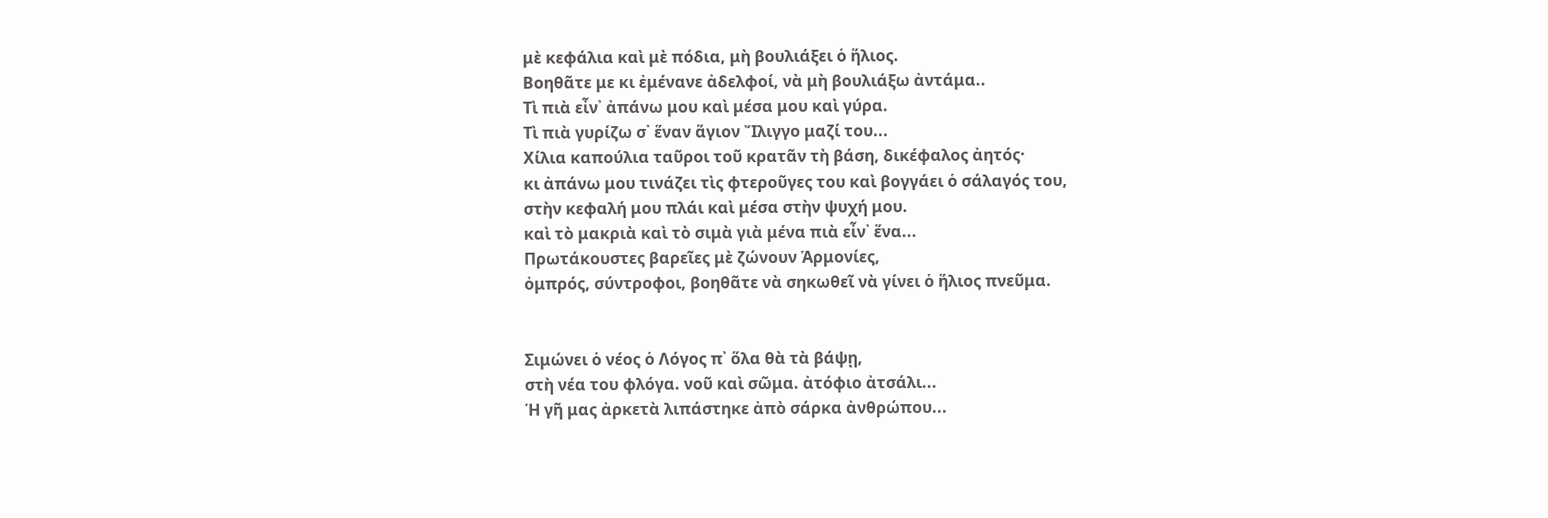μὲ κεφάλια καὶ μὲ πόδια, μὴ βουλιάξει ὁ ἥλιος.
Βοηθᾶτε με κι ἐμένανε ἀδελφοί, νὰ μὴ βουλιάξω ἀντάμα..
Τὶ πιὰ εἶν᾿ ἀπάνω μου καὶ μέσα μου καὶ γύρα.
Τὶ πιὰ γυρίζω σ᾿ ἕναν ἅγιον Ἴλιγγο μαζί του...
Χίλια καπούλια ταῦροι τοῦ κρατᾶν τὴ βάση, δικέφαλος ἀητός·
κι ἀπάνω μου τινάζει τὶς φτεροῦγες του καὶ βογγάει ὁ σάλαγός του,
στὴν κεφαλή μου πλάι καὶ μέσα στὴν ψυχή μου.
καὶ τὸ μακριὰ καὶ τὸ σιμὰ γιὰ μένα πιὰ εἶν᾿ ἕνα...
Πρωτάκουστες βαρεῖες μὲ ζώνουν Ἁρμονίες,
ὀμπρός, σύντροφοι, βοηθᾶτε νὰ σηκωθεῖ νὰ γίνει ὁ ἥλιος πνεῦμα.


Σιμώνει ὁ νέος ὁ Λόγος π᾿ ὅλα θὰ τὰ βάψῃ,
στὴ νέα του φλόγα. νοῦ καὶ σῶμα. ἀτόφιο ἀτσάλι...
Ἡ γῆ μας ἀρκετὰ λιπάστηκε ἀπὸ σάρκα ἀνθρώπου...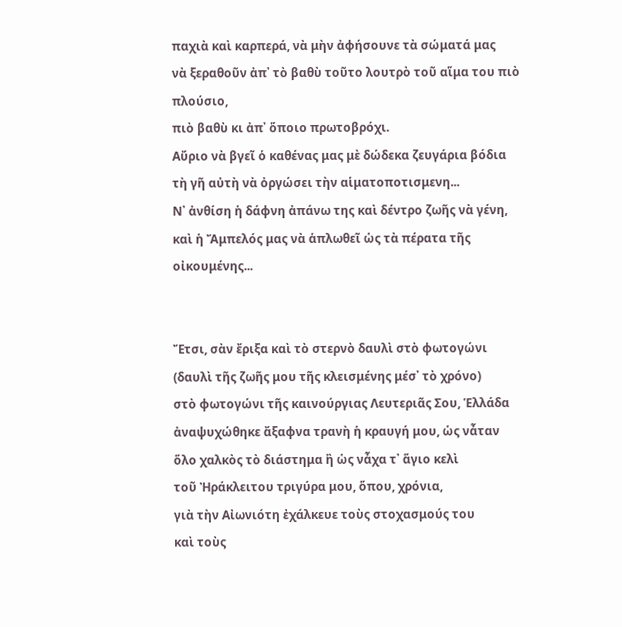παχιὰ καὶ καρπερά, νὰ μὴν ἀφήσουνε τὰ σώματά μας
νὰ ξεραθοῦν ἀπ᾿ τὸ βαθὺ τοῦτο λουτρὸ τοῦ αἵμα του πιὸ πλούσιο,
πιὸ βαθὺ κι ἀπ᾿ ὅποιο πρωτοβρόχι.
Αὔριο νὰ βγεῖ ὁ καθένας μας μὲ δώδεκα ζευγάρια βόδια
τὴ γῆ αὐτὴ νὰ ὀργώσει τὴν αἱματοποτισμενη...
Ν᾿ ἀνθίση ἡ δάφνη ἀπάνω της καὶ δέντρο ζωῆς νὰ γένη,
καὶ ἡ Ἄμπελός μας νὰ ἁπλωθεῖ ὡς τὰ πέρατα τῆς οἰκουμένης...


Ἔτσι, σὰν ἔριξα καὶ τὸ στερνὸ δαυλὶ στὸ φωτογώνι
(δαυλὶ τῆς ζωῆς μου τῆς κλεισμένης μέσ᾿ τὸ χρόνο)
στὸ φωτογώνι τῆς καινούργιας Λευτεριᾶς Σου, Ἑλλάδα
ἀναψυχώθηκε ἄξαφνα τρανὴ ἡ κραυγή μου, ὡς νἆταν
ὅλο χαλκὸς τὸ διάστημα ἢ ὡς νἆχα τ᾿ ἅγιο κελὶ
τοῦ Ἠράκλειτου τριγύρα μου, ὅπου, χρόνια,
γιὰ τὴν Αἰωνιότη ἐχάλκευε τοὺς στοχασμούς του
καὶ τοὺς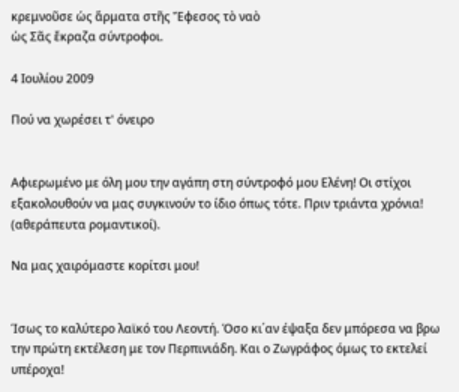κρεμνοῦσε ὡς ἅρματα στῆς Ἔφεσος τὸ ναὸ
ὡς Σᾶς ἔκραζα σύντροφοι.

4 Ιουλίου 2009

Πού να χωρέσει τ' όνειρο


Αφιερωμένο με όλη μου την αγάπη στη σύντροφό μου Ελένη! Οι στίχοι εξακολουθούν να μας συγκινούν το ίδιο όπως τότε. Πριν τριάντα χρόνια! (αθεράπευτα ρομαντικοί).

Να μας χαιρόμαστε κορίτσι μου!


Ίσως το καλύτερο λαϊκό του Λεοντή. Όσο κι΄αν έψαξα δεν μπόρεσα να βρω την πρώτη εκτέλεση με τον Περπινιάδη. Και ο Ζωγράφος όμως το εκτελεί υπέροχα!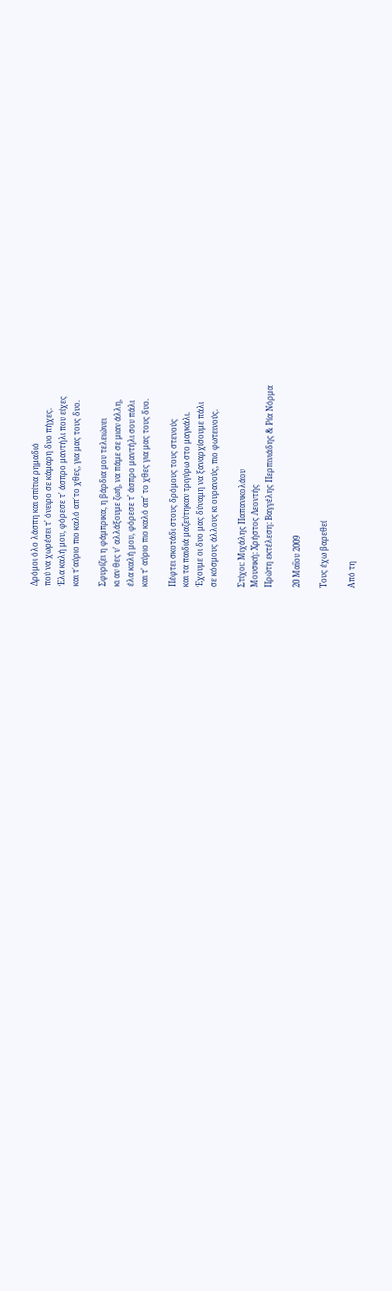Δρόμοι όλο λάσπη και σπίτια ρημαδιό
πού να χωρέσει τ' όνειρο σε κάμαρη δυο πήχες.
Έλα καλή μου, φόρεσε τ' άσπρο μαντήλι που είχες
και τ΄αύριο πιο καλό απ΄το χθες, για μας τους δυο.

Σφυρίζει η φάμπρικα, η βάρδια μου τελειώνει
κι αν θες ν' αλλάξουμε ζωή, να πάμε σε μιαν άλλη,
έλα καλή μου, φόρεσε τ' άσπρο μαντήλι σου πάλι
και τ' αύριο πιο καλό απ' το χθες για μας τους δυο.

Πέφτει σκοτάδι στους δρόμους τους στενούς
και τα παιδιά μαζεύτηκαν τριγύρω στο μαγκάλι.
Έχουμε οι δυο μας δύναμη να ξαναρχίσουμε πάλι
σε κόσμους άλλους κι ουρανούς, πιο φωτεινούς.

Στίχοι: Μιχάλης Παπανικολάου
Μουσική: Χρήστος Λεοντής
Πρώτη εκτέλεση: Βαγγέλης Περπινιάδης & Ρία Νόρμα

20 Μαΐου 2009

Τους έχω βαρεθεί

Από τη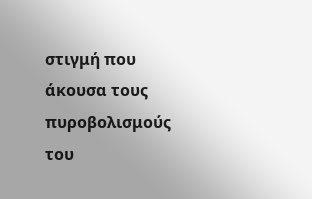στιγμή που άκουσα τους πυροβολισμούς του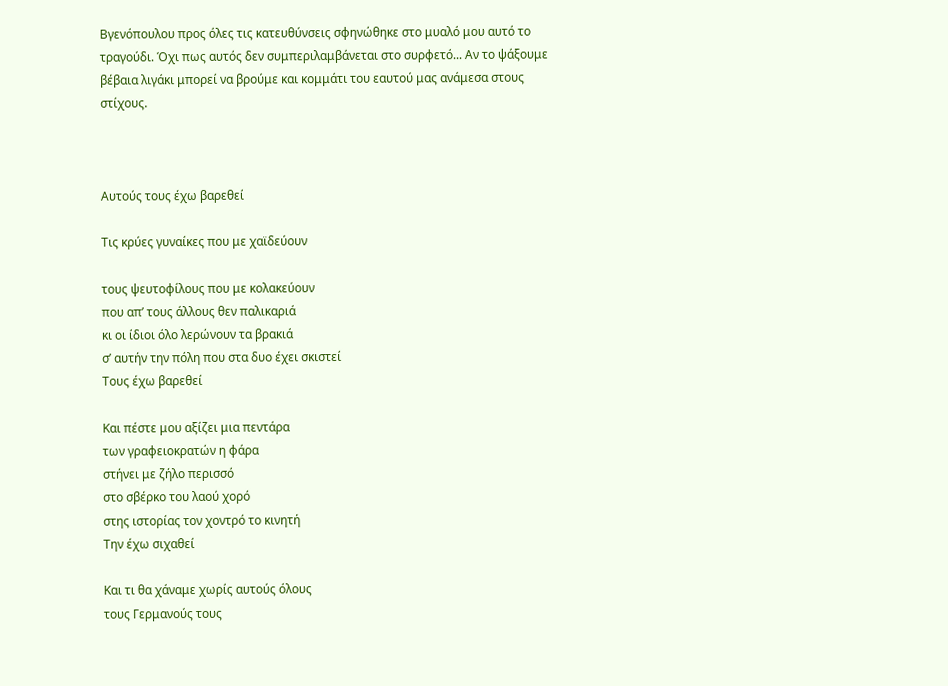Βγενόπουλου προς όλες τις κατευθύνσεις σφηνώθηκε στο μυαλό μου αυτό το τραγούδι. Όχι πως αυτός δεν συμπεριλαμβάνεται στο συρφετό... Αν το ψάξουμε βέβαια λιγάκι μπορεί να βρούμε και κομμάτι του εαυτού μας ανάμεσα στους στίχους.



Αυτούς τους έχω βαρεθεί

Τις κρύες γυναίκες που με χαϊδεύουν

τους ψευτοφίλους που με κολακεύουν
που απ’ τους άλλους θεν παλικαριά
κι οι ίδιοι όλο λερώνουν τα βρακιά
σ’ αυτήν την πόλη που στα δυο έχει σκιστεί
Τους έχω βαρεθεί

Και πέστε μου αξίζει μια πεντάρα
των γραφειοκρατών η φάρα
στήνει με ζήλο περισσό
στο σβέρκο του λαού χορό
στης ιστορίας τον χοντρό το κινητή
Την έχω σιχαθεί

Και τι θα χάναμε χωρίς αυτούς όλους
τους Γερμανούς τους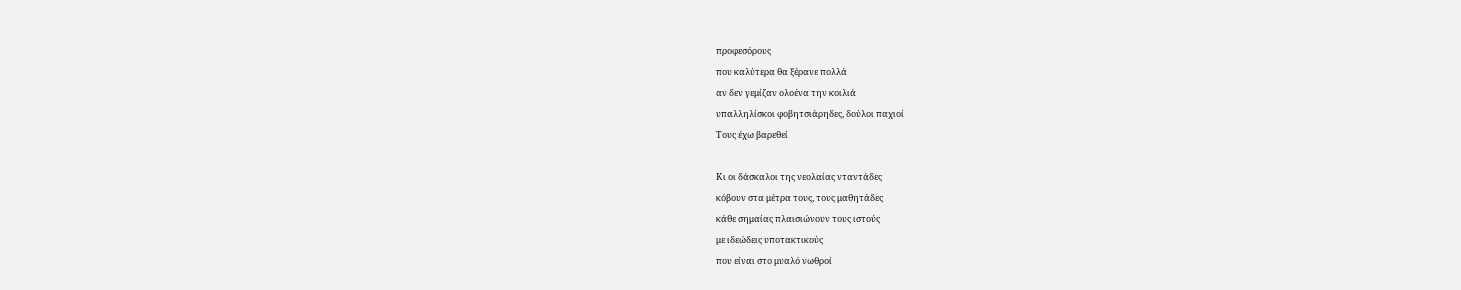προφεσόρους
που καλύτερα θα ξέρανε πολλά
αν δεν γεμίζαν ολοένα την κοιλιά
υπαλληλίσκοι φοβητσιάρηδες, δούλοι παχιοί
Τους έχω βαρεθεί

Κι οι δάσκαλοι της νεολαίας νταντάδες
κόβουν στα μέτρα τους, τους μαθητάδες
κάθε σημαίας πλαισιώνουν τους ιστούς
με ιδεώδεις υποτακτικούς
που είναι στο μυαλό νωθροί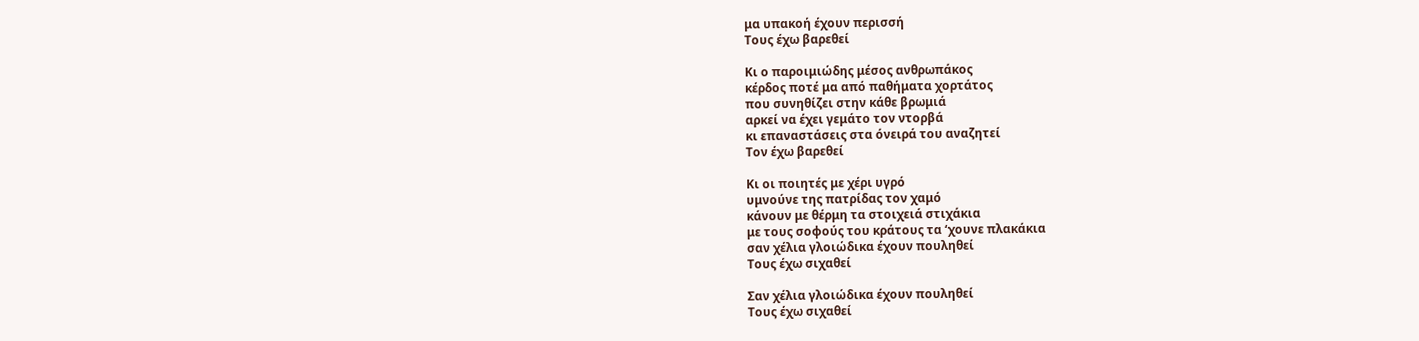μα υπακοή έχουν περισσή
Τους έχω βαρεθεί

Κι ο παροιμιώδης μέσος ανθρωπάκος
κέρδος ποτέ μα από παθήματα χορτάτος
που συνηθίζει στην κάθε βρωμιά
αρκεί να έχει γεμάτο τον ντορβά
κι επαναστάσεις στα όνειρά του αναζητεί
Τον έχω βαρεθεί

Κι οι ποιητές με χέρι υγρό
υμνούνε της πατρίδας τον χαμό
κάνουν με θέρμη τα στοιχειά στιχάκια
με τους σοφούς του κράτους τα ‘χουνε πλακάκια
σαν χέλια γλοιώδικα έχουν πουληθεί
Τους έχω σιχαθεί

Σαν χέλια γλοιώδικα έχουν πουληθεί
Τους έχω σιχαθεί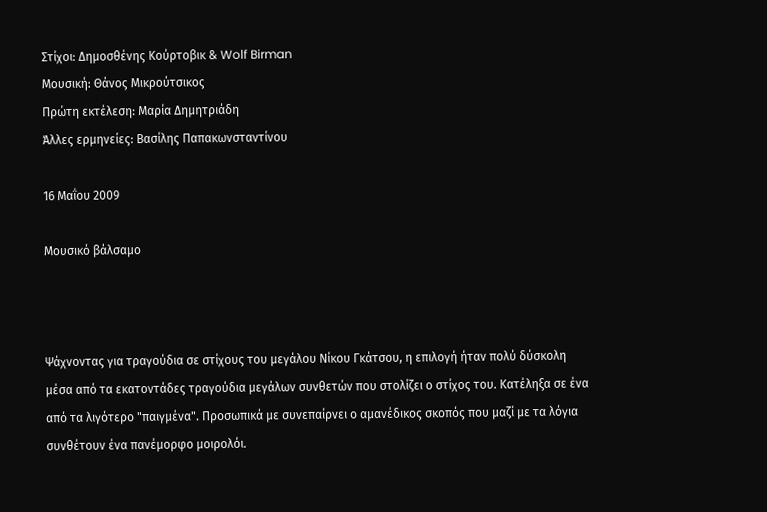Στίχοι: Δημοσθένης Κούρτοβικ & Wolf Birman
Μουσική: Θάνος Μικρούτσικος
Πρώτη εκτέλεση: Μαρία Δημητριάδη
Άλλες ερμηνείες: Βασίλης Παπακωνσταντίνου

16 Μαΐου 2009

Μουσικό βάλσαμο



Ψάχνοντας για τραγούδια σε στίχους του μεγάλου Νίκου Γκάτσου, η επιλογή ήταν πολύ δύσκολη μέσα από τα εκατοντάδες τραγούδια μεγάλων συνθετών που στολίζει ο στίχος του. Κατέληξα σε ένα από τα λιγότερο "παιγμένα". Προσωπικά με συνεπαίρνει ο αμανέδικος σκοπός που μαζί με τα λόγια συνθέτουν ένα πανέμορφο μοιρολόι.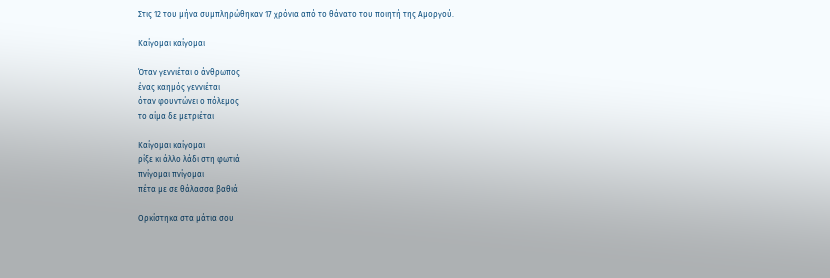Στις 12 του μήνα συμπληρώθηκαν 17 χρόνια από το θάνατο του ποιητή της Αμοργού.

Καίγομαι καίγομαι

Όταν γεννιέται ο άνθρωπος
ένας καημός γεννιέται
όταν φουντώνει ο πόλεμος
το αίμα δε μετριέται

Καίγομαι καίγομαι
ρίξε κι άλλο λάδι στη φωτιά
πνίγομαι πνίγομαι
πέτα με σε θάλασσα βαθιά

Ορκίστηκα στα μάτια σου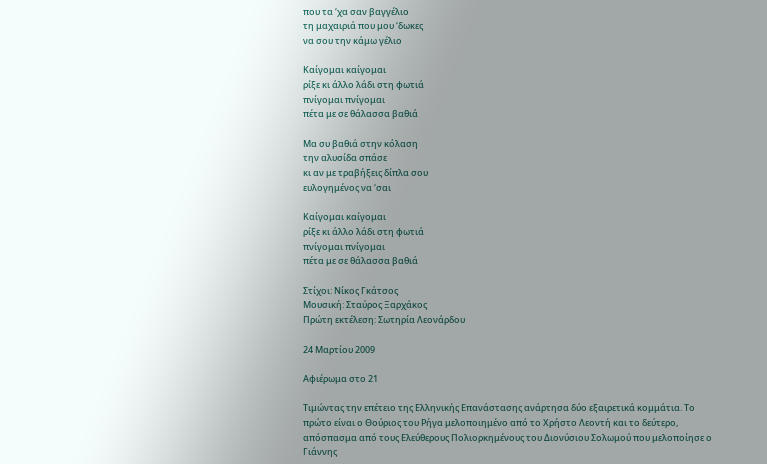που τα ‘χα σαν βαγγέλιο
τη μαχαιριά που μου ‘δωκες
να σου την κάμω γέλιο

Καίγομαι καίγομαι
ρίξε κι άλλο λάδι στη φωτιά
πνίγομαι πνίγομαι
πέτα με σε θάλασσα βαθιά

Μα συ βαθιά στην κόλαση
την αλυσίδα σπάσε
κι αν με τραβήξεις δίπλα σου
ευλογημένος να ‘σαι

Καίγομαι καίγομαι
ρίξε κι άλλο λάδι στη φωτιά
πνίγομαι πνίγομαι
πέτα με σε θάλασσα βαθιά

Στίχοι: Νίκος Γκάτσος
Μουσική: Σταύρος Ξαρχάκος
Πρώτη εκτέλεση: Σωτηρία Λεονάρδου

24 Μαρτίου 2009

Αφιέρωμα στο 21

Τιμώντας την επέτειο της Ελληνικής Επανάστασης ανάρτησα δύο εξαιρετικά κομμάτια. Το πρώτο είναι ο Θούριος του Ρήγα μελοποιημένο από το Χρήστο Λεοντή και το δεύτερο, απόσπασμα από τους Ελεύθερους Πολιορκημένους του Διονύσιου Σολωμού που μελοποίησε ο Γιάννης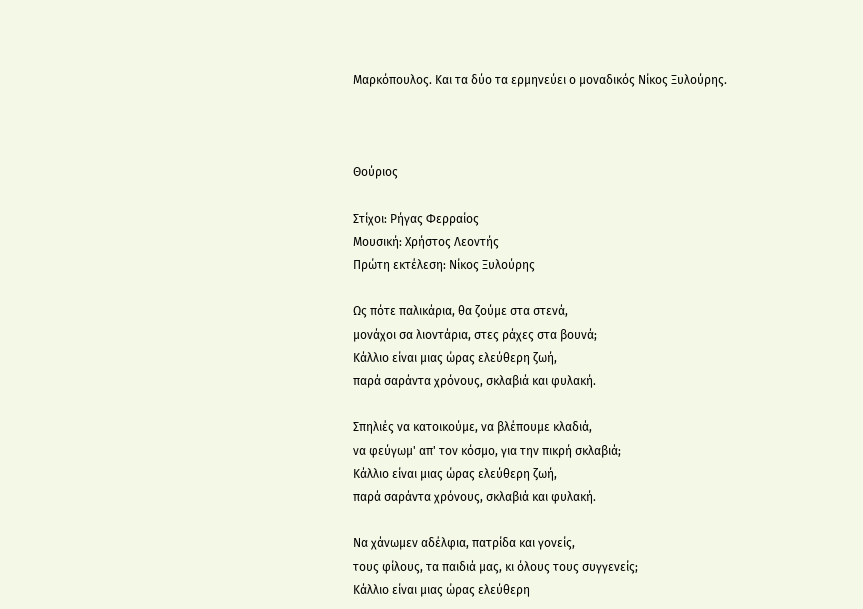Μαρκόπουλος. Και τα δύο τα ερμηνεύει ο μοναδικός Νίκος Ξυλούρης.



Θούριος

Στίχοι: Ρήγας Φερραίος
Μουσική: Χρήστος Λεοντής
Πρώτη εκτέλεση: Νίκος Ξυλούρης

Ως πότε παλικάρια, θα ζούμε στα στενά,
μονάχοι σα λιοντάρια, στες ράχες στα βουνά;
Κάλλιο είναι μιας ώρας ελεύθερη ζωή,
παρά σαράντα χρόνους, σκλαβιά και φυλακή.

Σπηλιές να κατοικούμε, να βλέπουμε κλαδιά,
να φεύγωμ' απ' τον κόσμο, για την πικρή σκλαβιά;
Κάλλιο είναι μιας ώρας ελεύθερη ζωή,
παρά σαράντα χρόνους, σκλαβιά και φυλακή.

Να χάνωμεν αδέλφια, πατρίδα και γονείς,
τους φίλους, τα παιδιά μας, κι όλους τους συγγενείς;
Κάλλιο είναι μιας ώρας ελεύθερη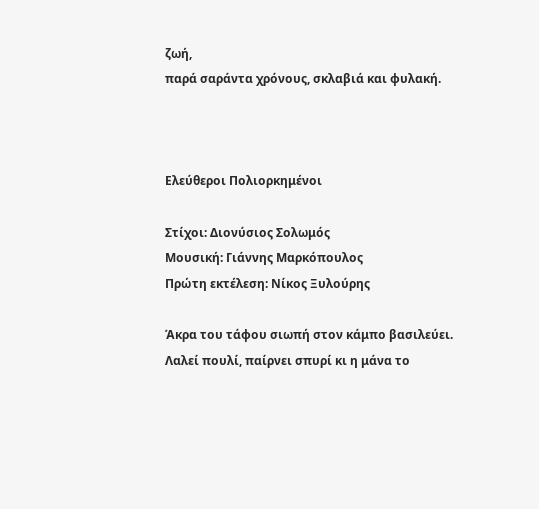ζωή,
παρά σαράντα χρόνους, σκλαβιά και φυλακή.



Ελεύθεροι Πολιορκημένοι

Στίχοι: Διονύσιος Σολωμός
Μουσική: Γιάννης Μαρκόπουλος
Πρώτη εκτέλεση: Νίκος Ξυλούρης

Άκρα του τάφου σιωπή στον κάμπο βασιλεύει.
Λαλεί πουλί, παίρνει σπυρί κι η μάνα το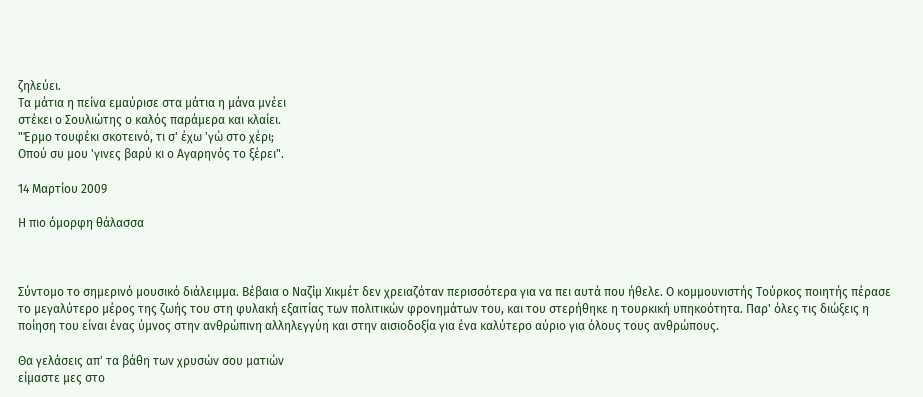ζηλεύει.
Τα μάτια η πείνα εμαύρισε στα μάτια η μάνα μνέει
στέκει ο Σουλιώτης ο καλός παράμερα και κλαίει.
"Έρμο τουφέκι σκοτεινό, τι σ' έχω 'γώ στο χέρι;
Οπού συ μου 'γινες βαρύ κι ο Αγαρηνός το ξέρει".

14 Μαρτίου 2009

Η πιο όμορφη θάλασσα



Σύντομο το σημερινό μουσικό διάλειμμα. Βέβαια ο Ναζίμ Χικμέτ δεν χρειαζόταν περισσότερα για να πει αυτά που ήθελε. Ο κομμουνιστής Τούρκος ποιητής πέρασε το μεγαλύτερο μέρος της ζωής του στη φυλακή εξαιτίας των πολιτικών φρονημάτων του, και του στερήθηκε η τουρκική υπηκοότητα. Παρ' όλες τις διώξεις η ποίηση του είναι ένας ύμνος στην ανθρώπινη αλληλεγγύη και στην αισιοδοξία για ένα καλύτερο αύριο για όλους τους ανθρώπους.

Θα γελάσεις απ' τα βάθη των χρυσών σου ματιών
είμαστε μες στο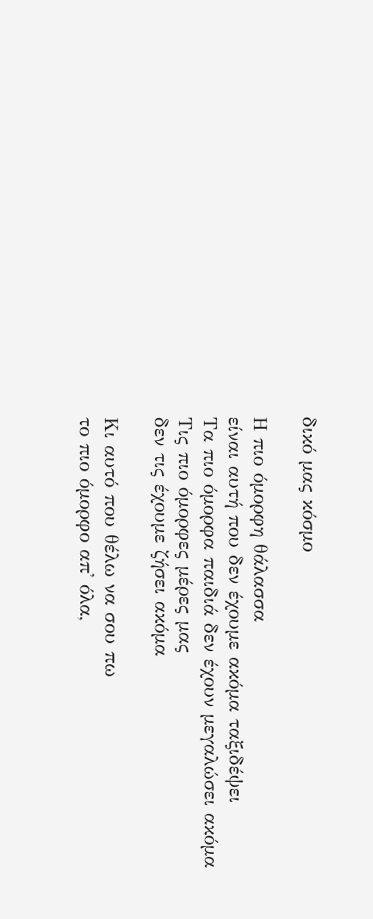δικό μας κόσμο

Η πιο όμορφη θάλασσα
είναι αυτή που δεν έχουμε ακόμα ταξιδέψει
Τα πιο όμορφα παιδιά δεν έχουν μεγαλώσει ακόμα
Τις πιο όμορφες μέρες μας
δεν τις έχουμε ζήσει ακόμα

Κι αυτό που θέλω να σου πω
το πιο όμορφο απ' όλα,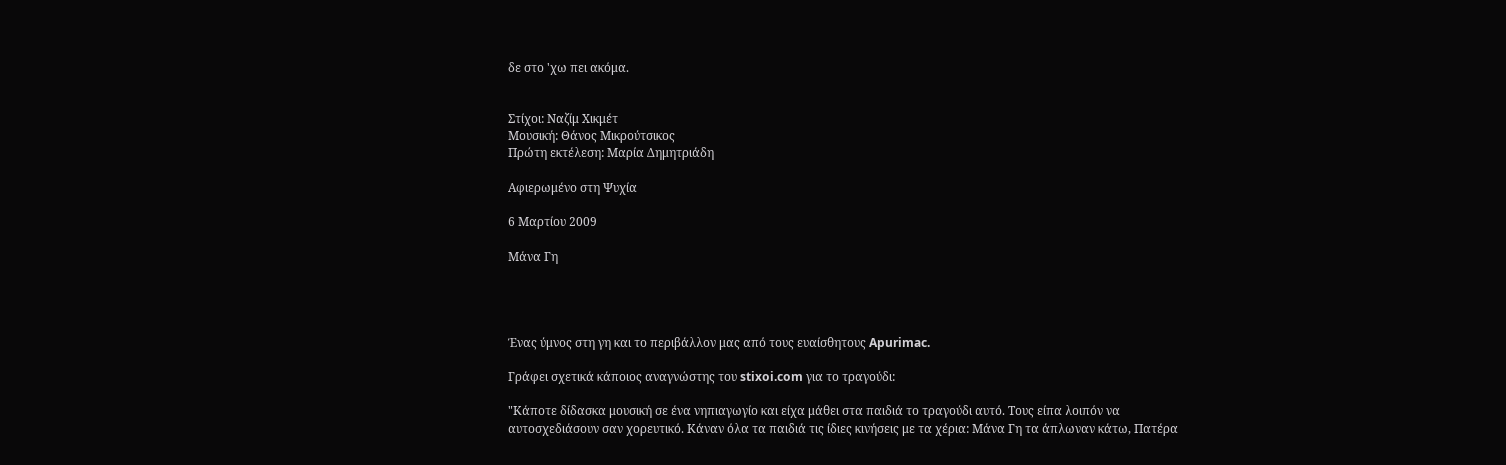δε στο 'χω πει ακόμα.


Στίχοι: Ναζίμ Χικμέτ
Μουσική: Θάνος Μικρούτσικος
Πρώτη εκτέλεση: Μαρία Δημητριάδη

Αφιερωμένο στη Ψυχία

6 Μαρτίου 2009

Μάνα Γη




Ένας ύμνος στη γη και το περιβάλλον μας από τους ευαίσθητους Apurimac.

Γράφει σχετικά κάποιος αναγνώστης του stixoi.com για το τραγούδι:

"Κάποτε δίδασκα μουσική σε ένα νηπιαγωγίο και είχα μάθει στα παιδιά το τραγούδι αυτό. Τους είπα λοιπόν να αυτοσχεδιάσουν σαν χορευτικό. Κάναν όλα τα παιδιά τις ίδιες κινήσεις με τα χέρια: Μάνα Γη τα άπλωναν κάτω, Πατέρα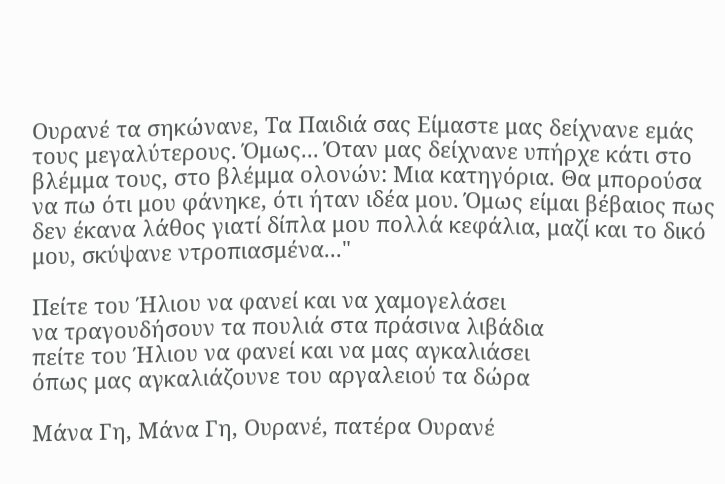Ουρανέ τα σηκώνανε, Τα Παιδιά σας Είμαστε μας δείχνανε εμάς τους μεγαλύτερους. Όμως... Όταν μας δείχνανε υπήρχε κάτι στο βλέμμα τους, στο βλέμμα ολονών: Μια κατηγόρια. Θα μπορούσα να πω ότι μου φάνηκε, ότι ήταν ιδέα μου. Όμως είμαι βέβαιος πως δεν έκανα λάθος γιατί δίπλα μου πολλά κεφάλια, μαζί και το δικό μου, σκύψανε ντροπιασμένα..."

Πείτε του Ήλιου να φανεί και να χαμογελάσει
να τραγουδήσουν τα πουλιά στα πράσινα λιβάδια
πείτε του Ήλιου να φανεί και να μας αγκαλιάσει
όπως μας αγκαλιάζουνε του αργαλειού τα δώρα

Μάνα Γη, Μάνα Γη, Ουρανέ, πατέρα Ουρανέ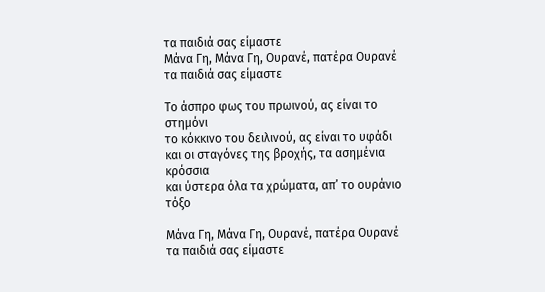τα παιδιά σας είμαστε
Μάνα Γη, Μάνα Γη, Ουρανέ, πατέρα Ουρανέ
τα παιδιά σας είμαστε

Το άσπρο φως του πρωινού, ας είναι το στημόνι
το κόκκινο του δειλινού, ας είναι το υφάδι
και οι σταγόνες της βροχής, τα ασημένια κρόσσια
και ύστερα όλα τα χρώματα, απ’ το ουράνιο τόξο

Μάνα Γη, Μάνα Γη, Ουρανέ, πατέρα Ουρανέ
τα παιδιά σας είμαστε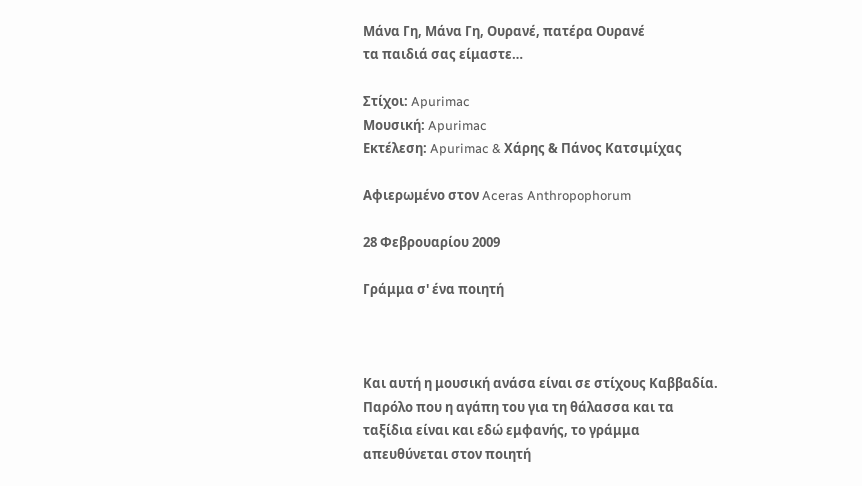Μάνα Γη, Μάνα Γη, Ουρανέ, πατέρα Ουρανέ
τα παιδιά σας είμαστε…

Στίχοι: Apurimac
Μουσική: Apurimac
Eκτέλεση: Apurimac & Χάρης & Πάνος Κατσιμίχας

Αφιερωμένο στον Aceras Anthropophorum

28 Φεβρουαρίου 2009

Γράμμα σ' ένα ποιητή



Και αυτή η μουσική ανάσα είναι σε στίχους Καββαδία. Παρόλο που η αγάπη του για τη θάλασσα και τα ταξίδια είναι και εδώ εμφανής, το γράμμα απευθύνεται στον ποιητή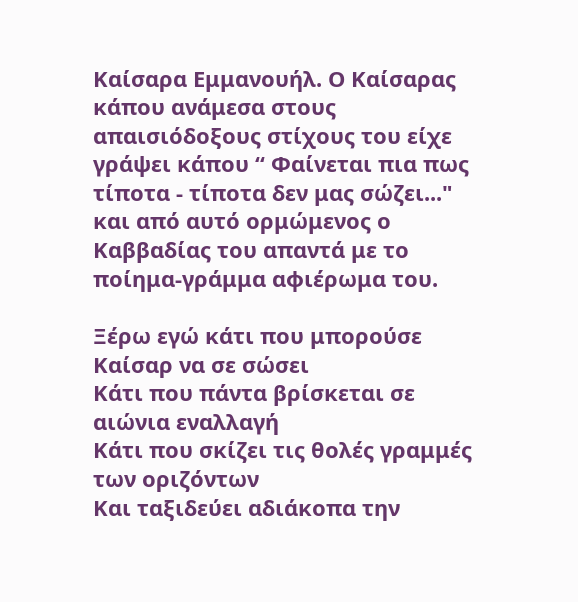Καίσαρα Εμμανουήλ. Ο Καίσαρας κάπου ανάμεσα στους απαισιόδοξους στίχους του είχε γράψει κάπου “ Φαίνεται πια πως τίποτα - τίποτα δεν μας σώζει..." και από αυτό ορμώμενος ο Καββαδίας του απαντά με το ποίημα-γράμμα αφιέρωμα του.

Ξέρω εγώ κάτι που μπορούσε Καίσαρ να σε σώσει
Κάτι που πάντα βρίσκεται σε αιώνια εναλλαγή
Κάτι που σκίζει τις θολές γραμμές των οριζόντων
Και ταξιδεύει αδιάκοπα την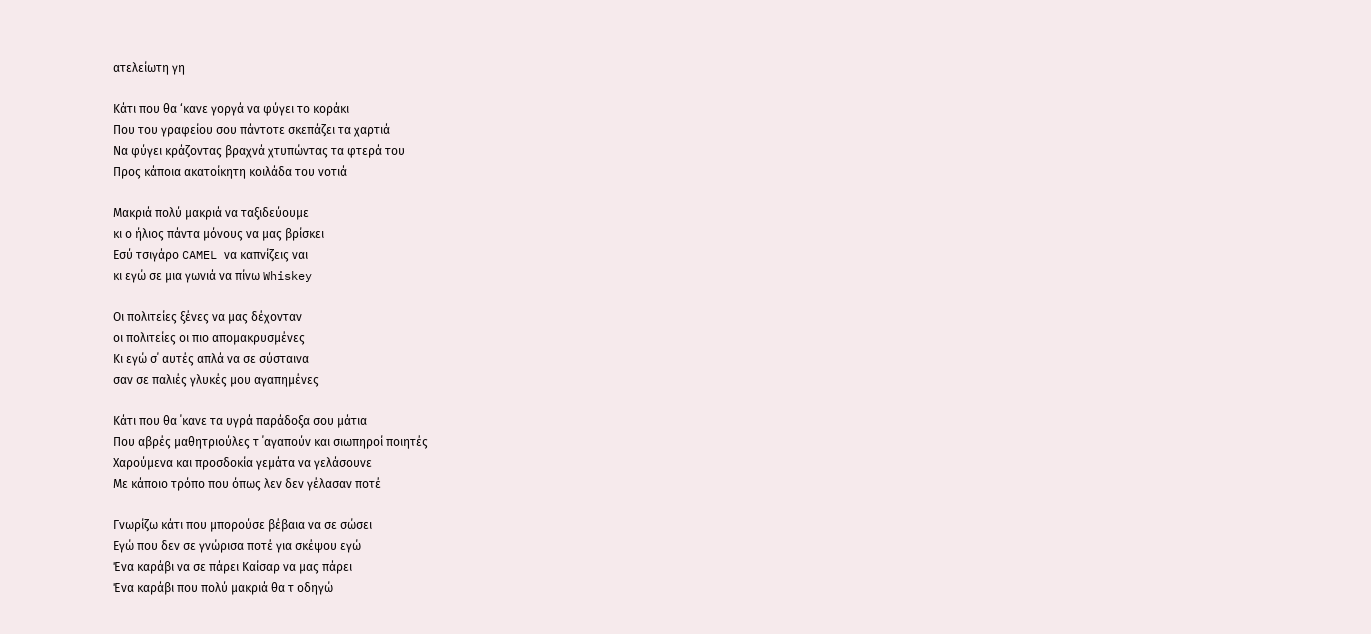ατελείωτη γη

Κάτι που θα ‘κανε γοργά να φύγει το κοράκι
Που του γραφείου σου πάντοτε σκεπάζει τα χαρτιά
Να φύγει κράζοντας βραχνά χτυπώντας τα φτερά του
Προς κάποια ακατοίκητη κοιλάδα του νοτιά

Μακριά πολύ μακριά να ταξιδεύουμε
κι ο ήλιος πάντα μόνους να μας βρίσκει
Εσύ τσιγάρο CAMEL να καπνίζεις ναι
κι εγώ σε μια γωνιά να πίνω Whiskey

Οι πολιτείες ξένες να μας δέχονταν
οι πολιτείες οι πιο απομακρυσμένες
Κι εγώ σ΄ αυτές απλά να σε σύσταινα
σαν σε παλιές γλυκές μου αγαπημένες

Κάτι που θα ΄κανε τα υγρά παράδοξα σου μάτια
Που αβρές μαθητριούλες τ ΄αγαπούν και σιωπηροί ποιητές
Χαρούμενα και προσδοκία γεμάτα να γελάσουνε
Με κάποιο τρόπο που όπως λεν δεν γέλασαν ποτέ

Γνωρίζω κάτι που μπορούσε βέβαια να σε σώσει
Εγώ που δεν σε γνώρισα ποτέ για σκέψου εγώ
Ένα καράβι να σε πάρει Καίσαρ να μας πάρει
Ένα καράβι που πολύ μακριά θα τ οδηγώ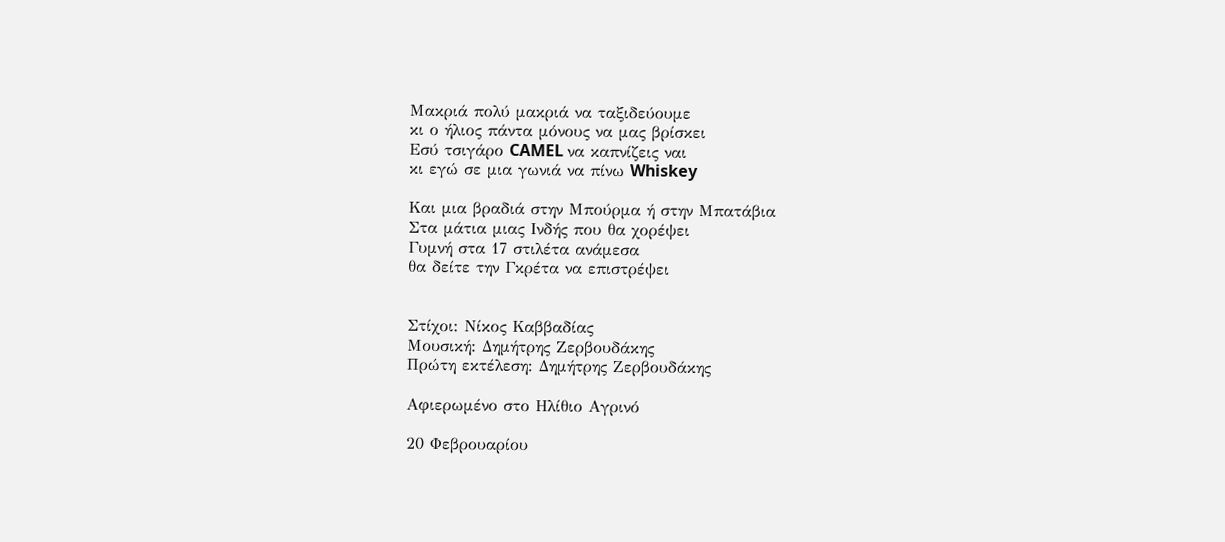Μακριά πολύ μακριά να ταξιδεύουμε
κι ο ήλιος πάντα μόνους να μας βρίσκει
Εσύ τσιγάρο CAMEL να καπνίζεις ναι
κι εγώ σε μια γωνιά να πίνω Whiskey

Και μια βραδιά στην Μπούρμα ή στην Μπατάβια
Στα μάτια μιας Ινδής που θα χορέψει
Γυμνή στα 17 στιλέτα ανάμεσα
θα δείτε την Γκρέτα να επιστρέψει


Στίχοι: Νίκος Καββαδίας
Μουσική: Δημήτρης Ζερβουδάκης
Πρώτη εκτέλεση: Δημήτρης Ζερβουδάκης

Αφιερωμένο στο Ηλίθιο Αγρινό

20 Φεβρουαρίου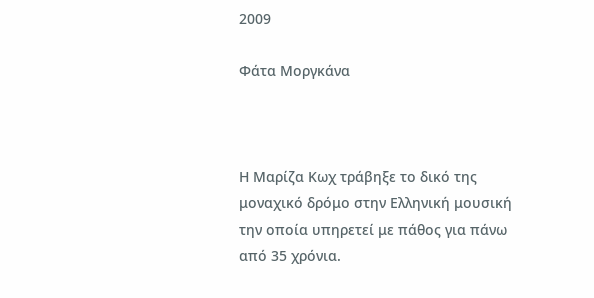2009

Φάτα Μοργκάνα



Η Μαρίζα Κωχ τράβηξε το δικό της μοναχικό δρόμο στην Ελληνική μουσική την οποία υπηρετεί με πάθος για πάνω από 35 χρόνια.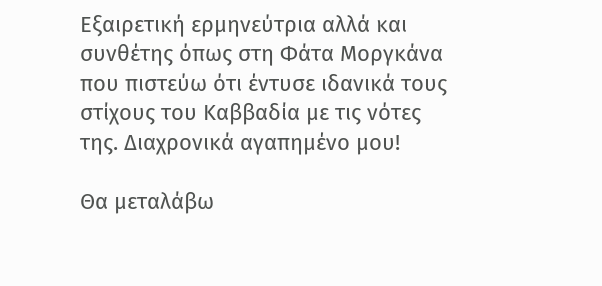Εξαιρετική ερμηνεύτρια αλλά και συνθέτης όπως στη Φάτα Μοργκάνα που πιστεύω ότι έντυσε ιδανικά τους στίχους του Καββαδία με τις νότες της. Διαχρονικά αγαπημένο μου!

Θα μεταλάβω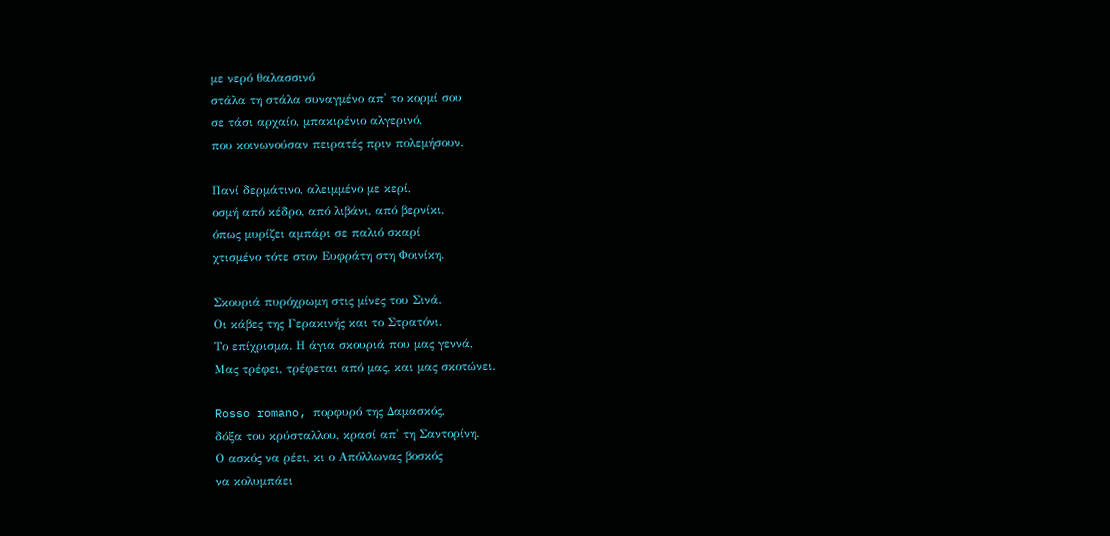με νερό θαλασσινό
στάλα τη στάλα συναγμένο απ' το κορμί σου
σε τάσι αρχαίο, μπακιρένιο αλγερινό,
που κοινωνούσαν πειρατές πριν πολεμήσουν.

Πανί δερμάτινο, αλειμμένο με κερί,
οσμή από κέδρο, από λιβάνι, από βερνίκι,
όπως μυρίζει αμπάρι σε παλιό σκαρί
χτισμένο τότε στον Ευφράτη στη Φοινίκη.

Σκουριά πυρόχρωμη στις μίνες του Σινά.
Οι κάβες της Γερακινής και το Στρατόνι.
Το επίχρισμα. Η άγια σκουριά που μας γεννά,
Μας τρέφει, τρέφεται από μας, και μας σκοτώνει.

Rosso romano, πορφυρό της Δαμασκός,
δόξα του κρύσταλλου, κρασί απ' τη Σαντορίνη.
Ο ασκός να ρέει, κι ο Απόλλωνας βοσκός
να κολυμπάει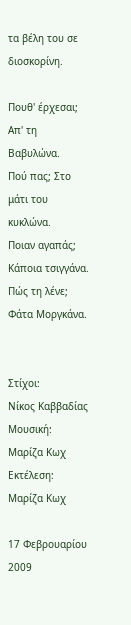τα βέλη του σε διοσκορίνη.

Πουθ' έρχεσαι; Απ' τη Βαβυλώνα.
Πού πας; Στο μάτι του κυκλώνα.
Ποιαν αγαπάς; Κάποια τσιγγάνα.
Πώς τη λένε; Φάτα Μοργκάνα.


Στίχοι:
Νίκος Καββαδίας
Μουσική: Μαρίζα Κωχ
Εκτέλεση:
Μαρίζα Κωχ

17 Φεβρουαρίου 2009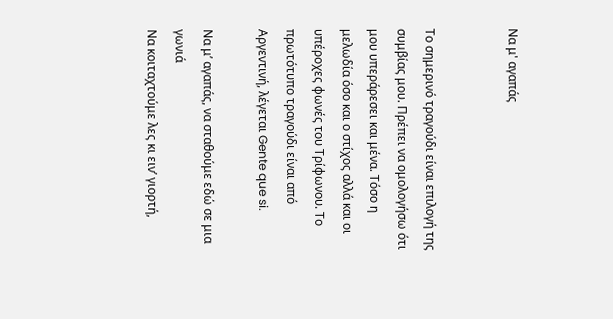Να μ' αγαπάς


Το σημερινό τραγούδι είναι επιλογή της συμβίας μου. Πρέπει να ομολογήσω ότι μου υπεράρεσει και μένα. Τόσο η μελωδία όσο και ο στίχος αλλά και οι υπέροχες φωνές του Τρίφωνου. Το πρωτότυπο τραγούδι είναι από Αργεντινή, λέγεται Gente que si.

Να μ’ αγαπάς, να σταθούμε εδώ σε μια γωνιά
Να κοιταχτούμε λες κι ειν’ γιορτή,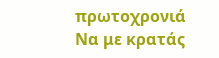πρωτοχρονιά
Να με κρατάς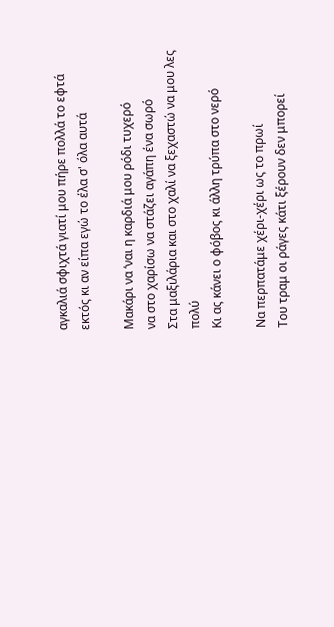αγκαλιά σφιχτά γιατί μου πήρε πολλά το εφτά
εκτός κι αν είπα εγώ το έλα σ' όλα αυτά

Μακάρι να ‘ναι η καρδιά μου ρόδι τυχερό
να στο χαρίσω να στάζει αγάπη ένα σωρό
Στα μαξιλάρια και στο χαλί να ξεχαστώ να μου λες πολύ
Κι ας κάνει ο φόβος κι άλλη τρύπα στο νερό

Να περπατάμε χέρι-χέρι ως το πρωί
Του τραμ οι ράγες κάτι ξέρουν δεν μπορεί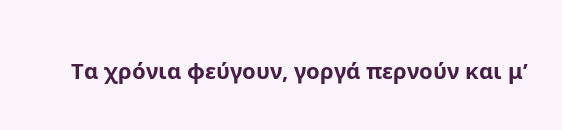Τα χρόνια φεύγουν, γοργά περνούν και μ’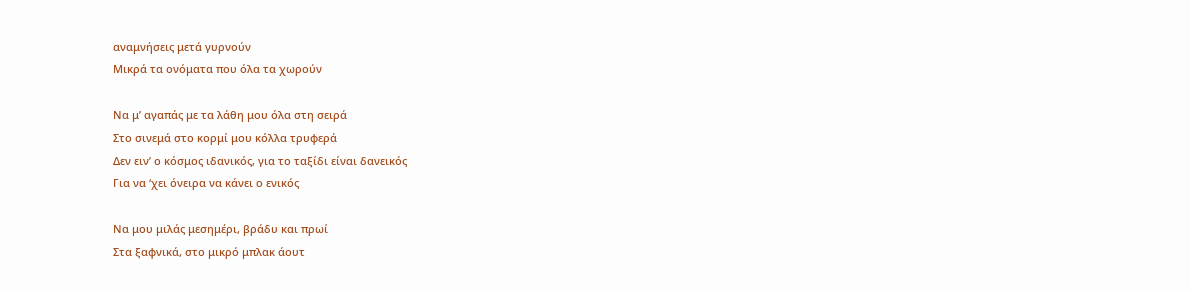αναμνήσεις μετά γυρνούν
Μικρά τα ονόματα που όλα τα χωρούν

Να μ’ αγαπάς με τα λάθη μου όλα στη σειρά
Στο σινεμά στο κορμί μου κόλλα τρυφερά
Δεν ειν’ ο κόσμος ιδανικός, για το ταξίδι είναι δανεικός
Για να ‘χει όνειρα να κάνει ο ενικός

Να μου μιλάς μεσημέρι, βράδυ και πρωί
Στα ξαφνικά, στο μικρό μπλακ άουτ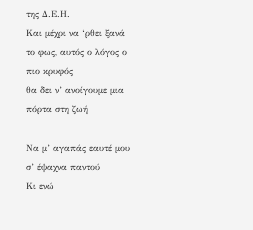της Δ.Ε.Η.
Και μέχρι να ‘ρθει ξανά το φως, αυτός ο λόγος ο πιο κρυφός
θα δει ν’ ανοίγουμε μια πόρτα στη ζωή

Να μ’ αγαπάς εαυτέ μου σ’ έψαχνα παντού
Κι ενώ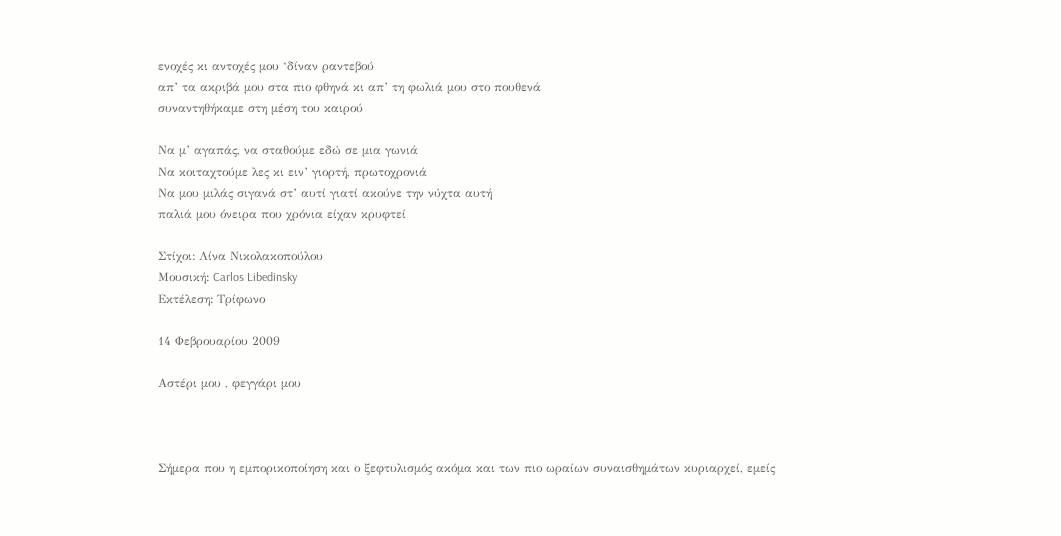ενοχές κι αντοχές μου ‘δίναν ραντεβού
απ’ τα ακριβά μου στα πιο φθηνά κι απ’ τη φωλιά μου στο πουθενά
συναντηθήκαμε στη μέση του καιρού

Να μ’ αγαπάς, να σταθούμε εδώ σε μια γωνιά
Να κοιταχτούμε λες κι ειν’ γιορτή, πρωτοχρονιά
Να μου μιλάς σιγανά στ’ αυτί γιατί ακούνε την νύχτα αυτή
παλιά μου όνειρα που χρόνια είχαν κρυφτεί

Στίχοι: Λίνα Νικολακοπούλου
Μουσική: Carlos Libedinsky
Εκτέλεση: Τρίφωνο

14 Φεβρουαρίου 2009

Αστέρι μου , φεγγάρι μου



Σήμερα που η εμπορικοποίηση και ο ξεφτυλισμός ακόμα και των πιο ωραίων συναισθημάτων κυριαρχεί, εμείς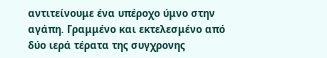αντιτείνουμε ένα υπέροχο ύμνο στην αγάπη. Γραμμένο και εκτελεσμένο από δύο ιερά τέρατα της συγχρονης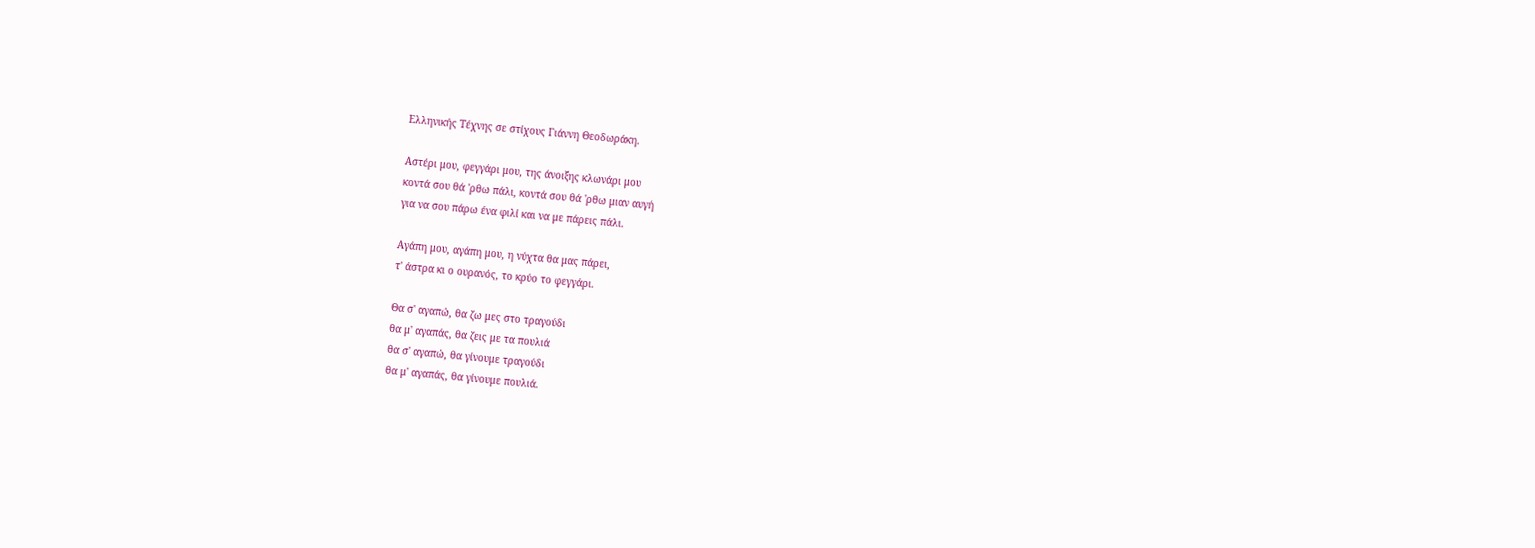Ελληνικής Τέχνης σε στίχους Γιάννη Θεοδωράκη.

Αστέρι μου, φεγγάρι μου, της άνοιξης κλωνάρι μου
κοντά σου θά 'ρθω πάλι, κοντά σου θά 'ρθω μιαν αυγή
για να σου πάρω ένα φιλί και να με πάρεις πάλι.

Αγάπη μου, αγάπη μου, η νύχτα θα μας πάρει,
τ' άστρα κι ο ουρανός, το κρύο το φεγγάρι.

Θα σ' αγαπώ, θα ζω μες στο τραγούδι
θα μ' αγαπάς, θα ζεις με τα πουλιά
θα σ' αγαπώ, θα γίνουμε τραγούδι
θα μ' αγαπάς, θα γίνουμε πουλιά.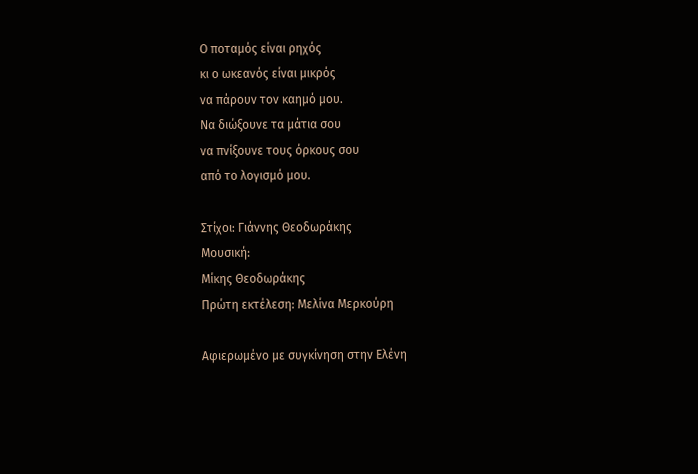Ο ποταμός είναι ρηχός
κι ο ωκεανός είναι μικρός
να πάρουν τον καημό μου.
Να διώξουνε τα μάτια σου
να πνίξουνε τους όρκους σου
από το λογισμό μου.

Στίχοι: Γιάννης Θεοδωράκης
Μουσική:
Μίκης Θεοδωράκης
Πρώτη εκτέλεση: Μελίνα Μερκούρη

Αφιερωμένο με συγκίνηση στην Ελένη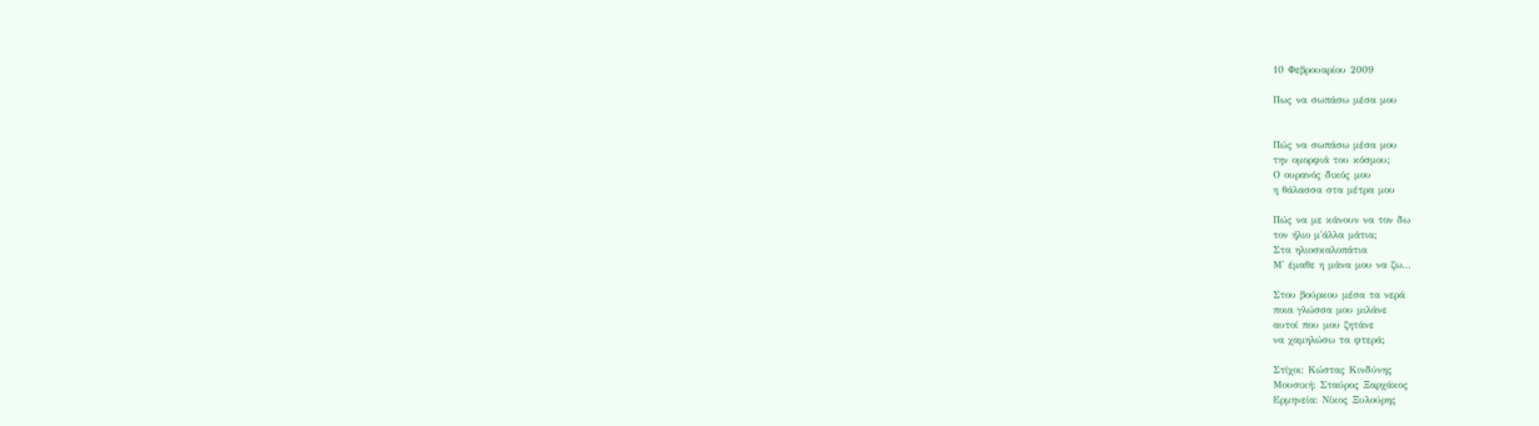10 Φεβρουαρίου 2009

Πως να σωπάσω μέσα μου


Πώς να σωπάσω μέσα μου
την ομορφιά του κόσμου;
Ο ουρανός δικός μου
η θάλασσα στα μέτρα μου

Πώς να με κάνουν να τον δω
τον ήλιο μ'άλλα μάτια;
Στα ηλιοσκαλοπάτια
Μ' έμαθε η μάνα μου να ζω...

Στου βούρκου μέσα τα νερά
ποια γλώσσα μου μιλάνε
αυτοί που μου ζητάνε
να χαμηλώσω τα φτερά;

Στίχοι: Κώστας Κινδύνης
Μουσική: Σταύρος Ξαρχάκος
Ερμηνεία: Νίκος Ξυλούρης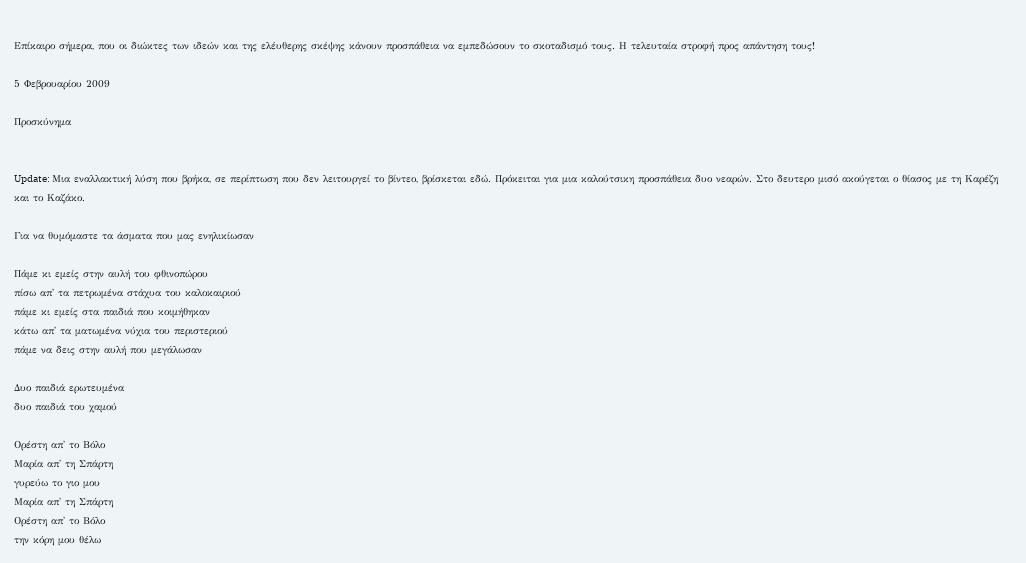Επίκαιρο σήμερα, που οι διώκτες των ιδεών και της ελέυθερης σκέψης κάνουν προσπάθεια να εμπεδώσουν το σκοταδισμό τους. Η τελευταία στροφή προς απάντηση τους!

5 Φεβρουαρίου 2009

Προσκύνημα


Update: Μια εναλλακτική λύση που βρήκα, σε περίπτωση που δεν λειτουργεί το βίντεο, βρίσκεται εδώ. Πρόκειται για μια καλούτσικη προσπάθεια δυο νεαρών. Στο δευτερο μισό ακούγεται ο θίασος με τη Καρέζη και το Καζάκο.

Για να θυμόμαστε τα άσματα που μας ενηλικίωσαν

Πάμε κι εμείς στην αυλή του φθινοπώρου
πίσω απ' τα πετρωμένα στάχυα του καλοκαιριού
πάμε κι εμείς στα παιδιά που κοιμήθηκαν
κάτω απ' τα ματωμένα νύχια του περιστεριού
πάμε να δεις στην αυλή που μεγάλωσαν

Δυο παιδιά ερωτευμένα
δυο παιδιά του χαμού

Ορέστη απ' το Βόλο
Μαρία απ' τη Σπάρτη
γυρεύω το γιο μου
Μαρία απ' τη Σπάρτη
Ορέστη απ' το Βόλο
την κόρη μου θέλω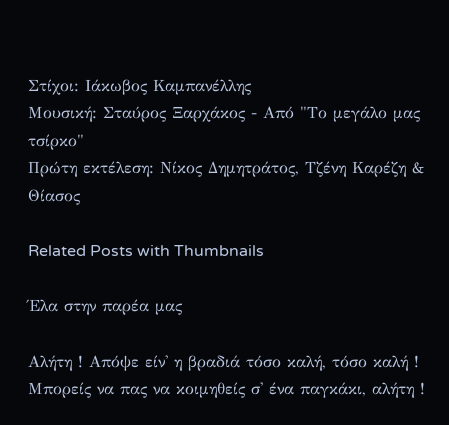Στίχοι: Ιάκωβος Καμπανέλλης
Μουσική: Σταύρος Ξαρχάκος - Από "Το μεγάλο μας τσίρκο"
Πρώτη εκτέλεση: Νίκος Δημητράτος, Τζένη Καρέζη & Θίασος

Related Posts with Thumbnails

Έλα στην παρέα μας

Αλήτη ! Απόψε είν' η βραδιά τόσο καλή, τόσο καλή ! Μπορείς να πας να κοιμηθείς σ' ένα παγκάκι, αλήτη !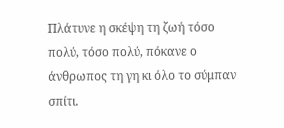Πλάτυνε η σκέψη τη ζωή τόσο πολύ, τόσο πολύ, πόκανε ο άνθρωπος τη γη κι όλο το σύμπαν σπίτι.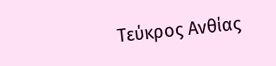Τεύκρος Ανθίας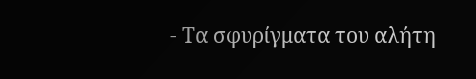- Τα σφυρίγματα του αλήτη